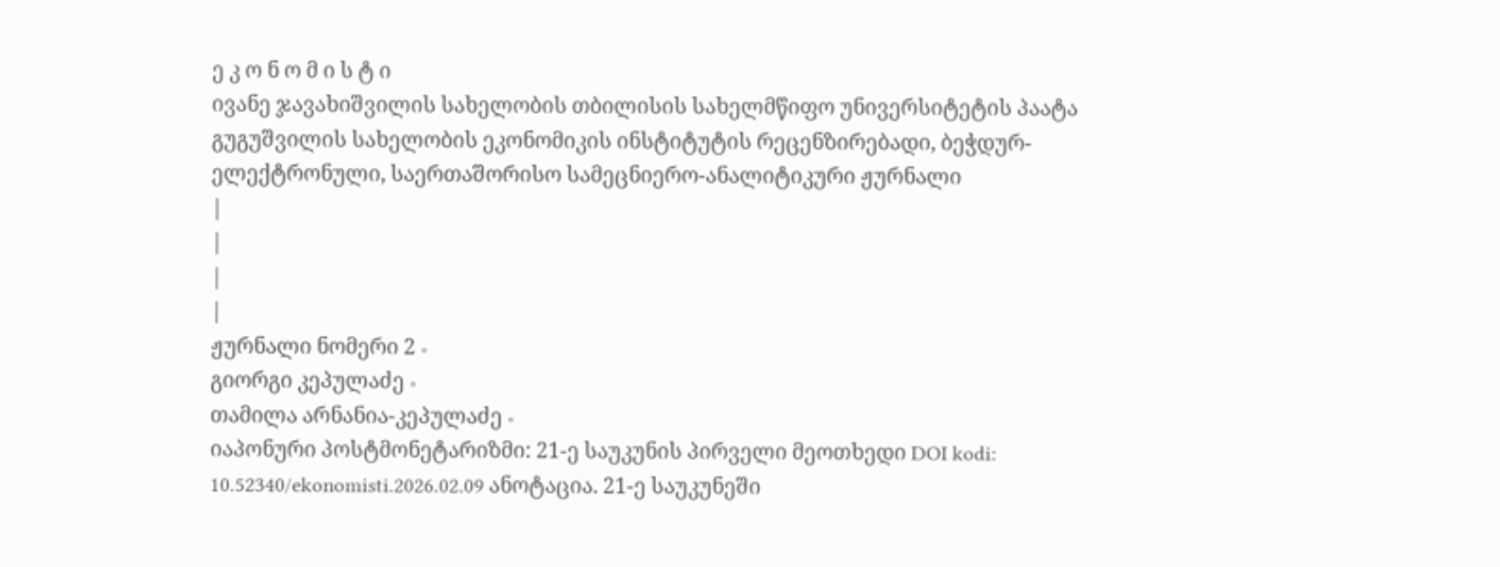ე კ ო ნ ო მ ი ს ტ ი
ივანე ჯავახიშვილის სახელობის თბილისის სახელმწიფო უნივერსიტეტის პაატა გუგუშვილის სახელობის ეკონომიკის ინსტიტუტის რეცენზირებადი, ბეჭდურ-ელექტრონული, საერთაშორისო სამეცნიერო-ანალიტიკური ჟურნალი
|
|
|
|
ჟურნალი ნომერი 2 ∘
გიორგი კეპულაძე ∘
თამილა არნანია-კეპულაძე ∘
იაპონური პოსტმონეტარიზმი: 21-ე საუკუნის პირველი მეოთხედი DOI kodi: 10.52340/ekonomisti.2026.02.09 ანოტაცია. 21-ე საუკუნეში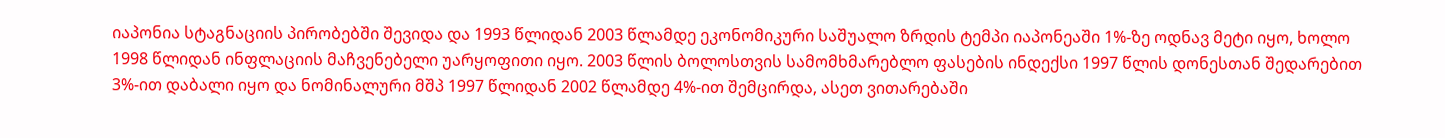იაპონია სტაგნაციის პირობებში შევიდა და 1993 წლიდან 2003 წლამდე ეკონომიკური საშუალო ზრდის ტემპი იაპონეაში 1%-ზე ოდნავ მეტი იყო, ხოლო 1998 წლიდან ინფლაციის მაჩვენებელი უარყოფითი იყო. 2003 წლის ბოლოსთვის სამომხმარებლო ფასების ინდექსი 1997 წლის დონესთან შედარებით 3%-ით დაბალი იყო და ნომინალური მშპ 1997 წლიდან 2002 წლამდე 4%-ით შემცირდა, ასეთ ვითარებაში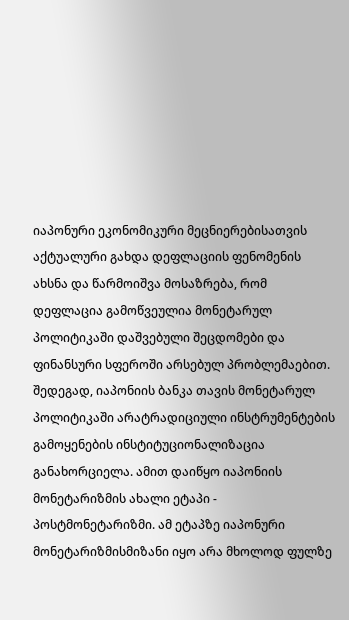იაპონური ეკონომიკური მეცნიერებისათვის აქტუალური გახდა დეფლაციის ფენომენის ახსნა და წარმოიშვა მოსაზრება, რომ დეფლაცია გამოწვეულია მონეტარულ პოლიტიკაში დაშვებული შეცდომები და ფინანსური სფეროში არსებულ პრობლემაებით. შედეგად, იაპონიის ბანკა თავის მონეტარულ პოლიტიკაში არატრადიციული ინსტრუმენტების გამოყენების ინსტიტუციონალიზაცია განახორციელა. ამით დაიწყო იაპონიის მონეტარიზმის ახალი ეტაპი - პოსტმონეტარიზმი. ამ ეტაპზე იაპონური მონეტარიზმისმიზანი იყო არა მხოლოდ ფულზე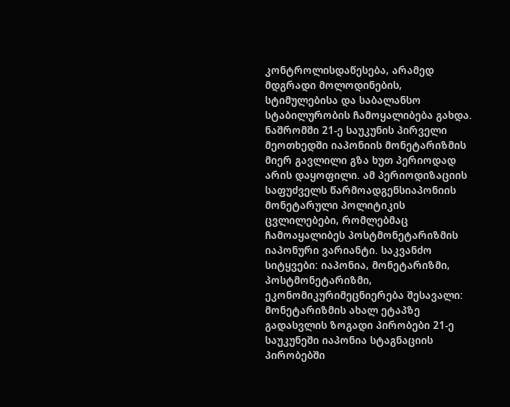კონტროლისდაწესება, არამედ მდგრადი მოლოდინების, სტიმულებისა და საბალანსო სტაბილურობის ჩამოყალიბება გახდა. ნაშრომში 21-ე საუკუნის პირველი მეოთხედში იაპონიის მონეტარიზმის მიერ გავლილი გზა ხუთ პერიოდად არის დაყოფილი. ამ პერიოდიზაციის საფუძველს წარმოადგენსიაპონიის მონეტარული პოლიტიკის ცვლილებები, რომლებმაც ჩამოაყალიბეს პოსტმონეტარიზმის იაპონური ვარიანტი. საკვანძო სიტყვები: იაპონია, მონეტარიზმი, პოსტმონეტარიზმი, ეკონომიკურიმეცნიერება შესავალი: მონეტარიზმის ახალ ეტაპზე გადასვლის ზოგადი პირობები 21-ე საუკუნეში იაპონია სტაგნაციის პირობებში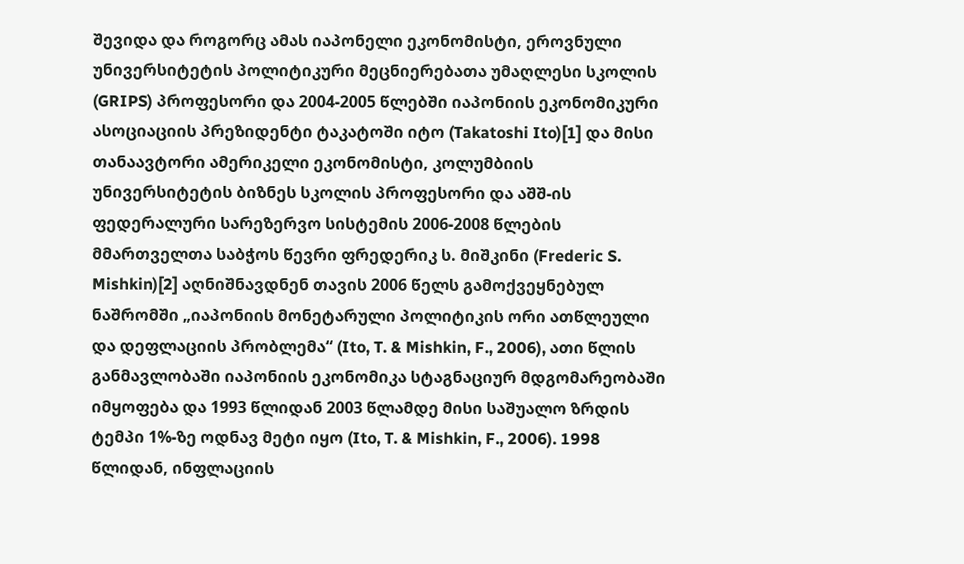შევიდა და როგორც ამას იაპონელი ეკონომისტი, ეროვნული უნივერსიტეტის პოლიტიკური მეცნიერებათა უმაღლესი სკოლის (GRIPS) პროფესორი და 2004-2005 წლებში იაპონიის ეკონომიკური ასოციაციის პრეზიდენტი ტაკატოში იტო (Takatoshi Ito)[1] და მისი თანაავტორი ამერიკელი ეკონომისტი, კოლუმბიის უნივერსიტეტის ბიზნეს სკოლის პროფესორი და აშშ-ის ფედერალური სარეზერვო სისტემის 2006-2008 წლების მმართველთა საბჭოს წევრი ფრედერიკ ს. მიშკინი (Frederic S. Mishkin)[2] აღნიშნავდნენ თავის 2006 წელს გამოქვეყნებულ ნაშრომში „იაპონიის მონეტარული პოლიტიკის ორი ათწლეული და დეფლაციის პრობლემა“ (Ito, T. & Mishkin, F., 2006), ათი წლის განმავლობაში იაპონიის ეკონომიკა სტაგნაციურ მდგომარეობაში იმყოფება და 1993 წლიდან 2003 წლამდე მისი საშუალო ზრდის ტემპი 1%-ზე ოდნავ მეტი იყო (Ito, T. & Mishkin, F., 2006). 1998 წლიდან, ინფლაციის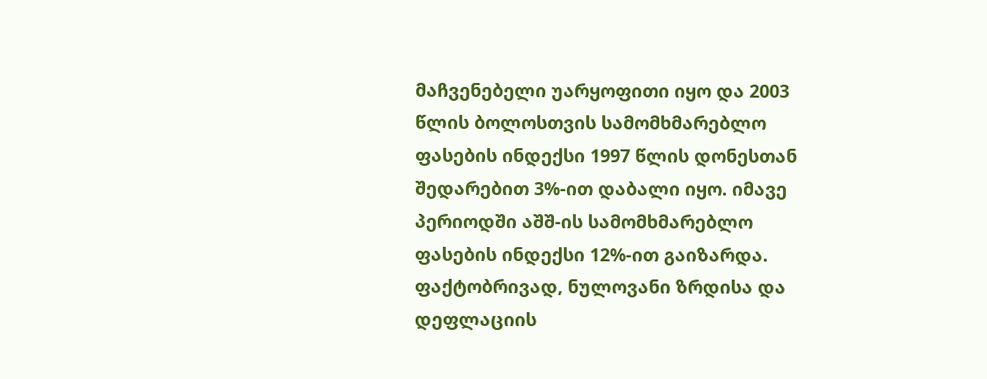მაჩვენებელი უარყოფითი იყო და 2003 წლის ბოლოსთვის სამომხმარებლო ფასების ინდექსი 1997 წლის დონესთან შედარებით 3%-ით დაბალი იყო. იმავე პერიოდში აშშ-ის სამომხმარებლო ფასების ინდექსი 12%-ით გაიზარდა. ფაქტობრივად, ნულოვანი ზრდისა და დეფლაციის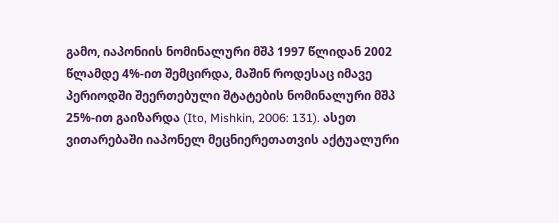გამო, იაპონიის ნომინალური მშპ 1997 წლიდან 2002 წლამდე 4%-ით შემცირდა, მაშინ როდესაც იმავე პერიოდში შეერთებული შტატების ნომინალური მშპ 25%-ით გაიზარდა (Ito, Mishkin, 2006: 131). ასეთ ვითარებაში იაპონელ მეცნიერეთათვის აქტუალური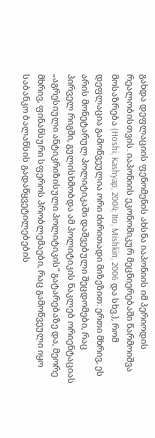გახდა დეფლაციის ფენომენის ახსნა იაპონიის იმ პერიოდის რეალობისთვის. იაპონიის ეკონომიკურ მეცნიერებაში წარმოიშვა მოსაზრება (Hoshi, Kashyap, 2004; Ito, Mishkin, 2006 და სხვ.), რომ დეფლაცია გამოწვეულია ორი ძირითადი მიზეზით: ერთი მხრივ, ეს არის მონეტარულ პოლიტიკაში დაშვებული შეცდომები, რაც პირველ რიგში, გულისხმობდა ამ პოლიტიკის ნაკლებ ორიენტაციას „აგრესიული ანტიკრიზისული პოლიტიკის“ გატარებაზე და, მეორე მხრივ, ფინანსური სფეროს პრობლემაები, რაც გამოწვეული იყო საბანკო ბალანსის გადაწყვეტილებების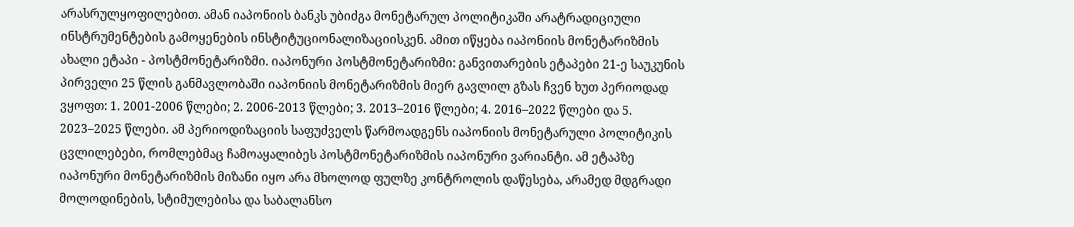არასრულყოფილებით. ამან იაპონიის ბანკს უბიძგა მონეტარულ პოლიტიკაში არატრადიციული ინსტრუმენტების გამოყენების ინსტიტუციონალიზაციისკენ. ამით იწყება იაპონიის მონეტარიზმის ახალი ეტაპი - პოსტმონეტარიზმი. იაპონური პოსტმონეტარიზმი: განვითარების ეტაპები 21-ე საუკუნის პირველი 25 წლის განმავლობაში იაპონიის მონეტარიზმის მიერ გავლილ გზას ჩვენ ხუთ პერიოდად ვყოფთ: 1. 2001-2006 წლები; 2. 2006-2013 წლები; 3. 2013–2016 წლები; 4. 2016–2022 წლები და 5. 2023–2025 წლები. ამ პერიოდიზაციის საფუძველს წარმოადგენს იაპონიის მონეტარული პოლიტიკის ცვლილებები, რომლებმაც ჩამოაყალიბეს პოსტმონეტარიზმის იაპონური ვარიანტი. ამ ეტაპზე იაპონური მონეტარიზმის მიზანი იყო არა მხოლოდ ფულზე კონტროლის დაწესება, არამედ მდგრადი მოლოდინების, სტიმულებისა და საბალანსო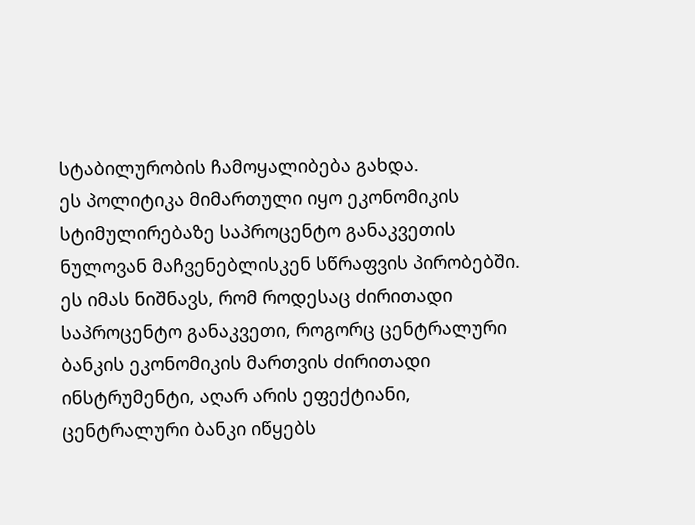სტაბილურობის ჩამოყალიბება გახდა.
ეს პოლიტიკა მიმართული იყო ეკონომიკის სტიმულირებაზე საპროცენტო განაკვეთის ნულოვან მაჩვენებლისკენ სწრაფვის პირობებში. ეს იმას ნიშნავს, რომ როდესაც ძირითადი საპროცენტო განაკვეთი, როგორც ცენტრალური ბანკის ეკონომიკის მართვის ძირითადი ინსტრუმენტი, აღარ არის ეფექტიანი, ცენტრალური ბანკი იწყებს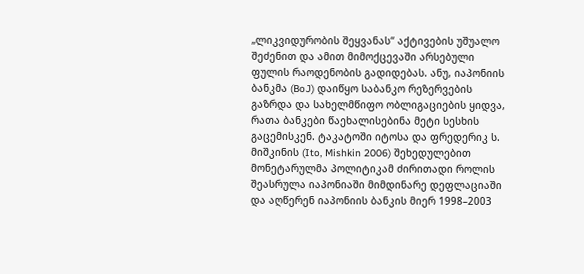„ლიკვიდურობის შეყვანას“ აქტივების უშუალო შეძენით და ამით მიმოქცევაში არსებული ფულის რაოდენობის გადიდებას. ანუ, იაპონიის ბანკმა (BoJ) დაიწყო საბანკო რეზერვების გაზრდა და სახელმწიფო ობლიგაციების ყიდვა, რათა ბანკები წაეხალისებინა მეტი სესხის გაცემისკენ. ტაკატოში იტოსა და ფრედერიკ ს. მიშკინის (Ito, Mishkin 2006) შეხედულებით მონეტარულმა პოლიტიკამ ძირითადი როლის შეასრულა იაპონიაში მიმდინარე დეფლაციაში და აღწერენ იაპონიის ბანკის მიერ 1998–2003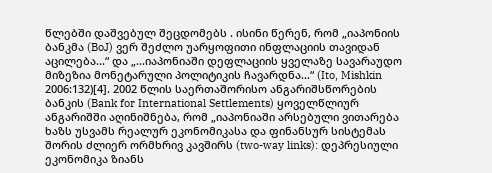წლებში დაშვებულ შეცდომებს . ისინი წერენ, რომ „იაპონიის ბანკმა (BoJ) ვერ შეძლო უარყოფითი ინფლაციის თავიდან აცილება...“ და „...იაპონიაში დეფლაციის ყველაზე სავარაუდო მიზეზია მონეტარული პოლიტიკის ჩავარდნა...“ (Ito, Mishkin 2006:132)[4]. 2002 წლის საერთაშორისო ანგარიშსწორების ბანკის (Bank for International Settlements) ყოველწლიურ ანგარიშში აღინიშნება, რომ „იაპონიაში არსებული ვითარება ხაზს უსვამს რეალურ ეკონომიკასა და ფინანსურ სისტემას შორის ძლიერ ორმხრივ კავშირს (two-way links): დეპრესიული ეკონომიკა ზიანს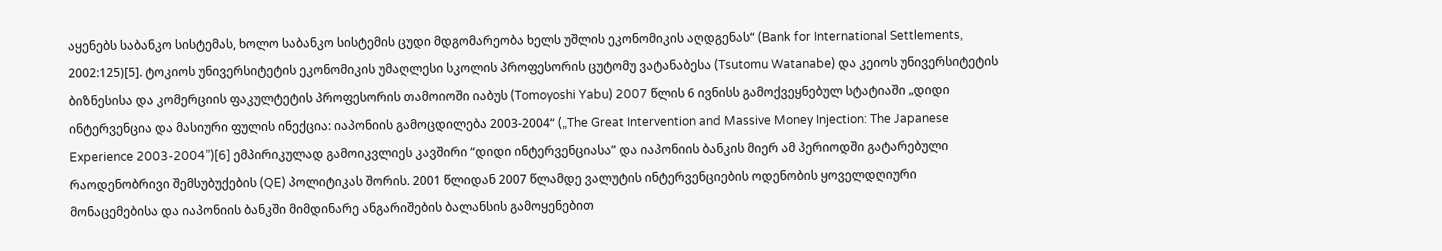აყენებს საბანკო სისტემას, ხოლო საბანკო სისტემის ცუდი მდგომარეობა ხელს უშლის ეკონომიკის აღდგენას“ (Bank for International Settlements, 2002:125)[5]. ტოკიოს უნივერსიტეტის ეკონომიკის უმაღლესი სკოლის პროფესორის ცუტომუ ვატანაბესა (Tsutomu Watanabe) და კეიოს უნივერსიტეტის ბიზნესისა და კომერციის ფაკულტეტის პროფესორის თამოიოში იაბუს (Tomoyoshi Yabu) 2007 წლის 6 ივნისს გამოქვეყნებულ სტატიაში „დიდი ინტერვენცია და მასიური ფულის ინექცია: იაპონიის გამოცდილება 2003-2004“ („The Great Intervention and Massive Money Injection: The Japanese Experience 2003-2004”)[6] ემპირიკულად გამოიკვლიეს კავშირი “დიდი ინტერვენციასა” და იაპონიის ბანკის მიერ ამ პერიოდში გატარებული რაოდენობრივი შემსუბუქების (QE) პოლიტიკას შორის. 2001 წლიდან 2007 წლამდე ვალუტის ინტერვენციების ოდენობის ყოველდღიური მონაცემებისა და იაპონიის ბანკში მიმდინარე ანგარიშების ბალანსის გამოყენებით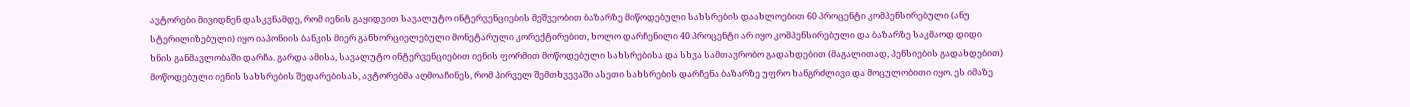ავტორები მივიდნენ დასკვნამდე, რომ იენის გაყიდვით სავალუტო ინტერვენციების მეშვეობით ბაზარზე მიწოდებული სახსრების დაახლოებით 60 პროცენტი კომპენსირებული (ანუ სტერილიზებული) იყო იაპონიის ბანკის მიერ განხორციელებული მონეტარული კორექტირებით, ხოლო დარჩენილი 40 პროცენტი არ იყო კომპენსირებული და ბაზარზე საკმაოდ დიდი ხნის განმავლობაში დარჩა. გარდა ამისა, სავალუტო ინტერვენციებით იენის ფორმით მოწოდებული სახსრებისა და სხვა სამთავრობო გადახდებით (მაგალითად, პენსიების გადახდებით) მოწოდებული იენის სახსრების შედარებისას, ავტორებმა აღმოაჩინეს, რომ პირველ შემთხვევაში ასეთი სახსრების დარჩენა ბაზარზე უფრო ხანგრძლივი და მოცულობითი იყო. ეს იმაზე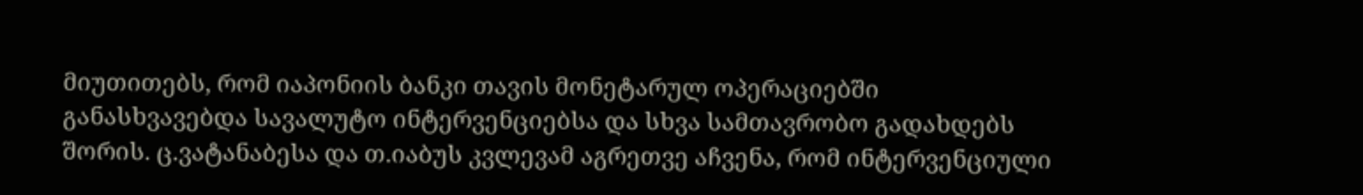მიუთითებს, რომ იაპონიის ბანკი თავის მონეტარულ ოპერაციებში განასხვავებდა სავალუტო ინტერვენციებსა და სხვა სამთავრობო გადახდებს შორის. ც.ვატანაბესა და თ.იაბუს კვლევამ აგრეთვე აჩვენა, რომ ინტერვენციული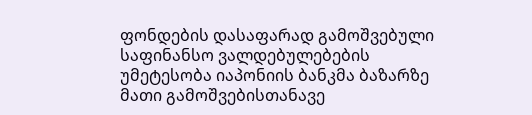ფონდების დასაფარად გამოშვებული საფინანსო ვალდებულებების უმეტესობა იაპონიის ბანკმა ბაზარზე მათი გამოშვებისთანავე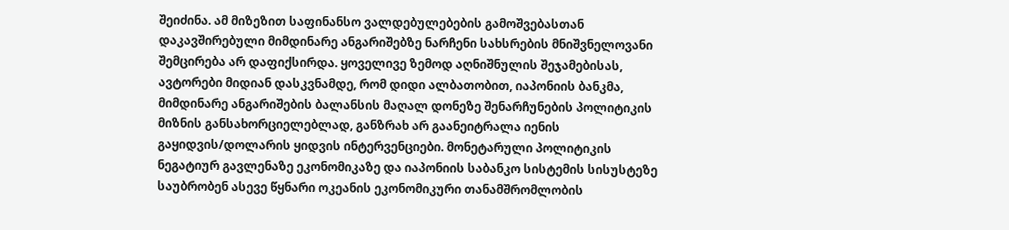შეიძინა. ამ მიზეზით საფინანსო ვალდებულებების გამოშვებასთან დაკავშირებული მიმდინარე ანგარიშებზე ნარჩენი სახსრების მნიშვნელოვანი შემცირება არ დაფიქსირდა. ყოველივე ზემოდ აღნიშნულის შეჯამებისას, ავტორები მიდიან დასკვნამდე, რომ დიდი ალბათობით, იაპონიის ბანკმა, მიმდინარე ანგარიშების ბალანსის მაღალ დონეზე შენარჩუნების პოლიტიკის მიზნის განსახორციელებლად, განზრახ არ გაანეიტრალა იენის გაყიდვის/დოლარის ყიდვის ინტერვენციები. მონეტარული პოლიტიკის ნეგატიურ გავლენაზე ეკონომიკაზე და იაპონიის საბანკო სისტემის სისუსტეზე საუბრობენ ასევე წყნარი ოკეანის ეკონომიკური თანამშრომლობის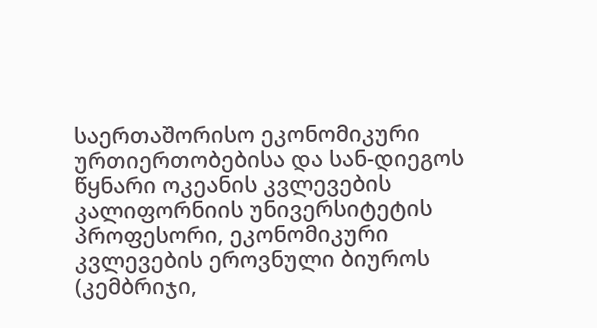საერთაშორისო ეკონომიკური ურთიერთობებისა და სან-დიეგოს წყნარი ოკეანის კვლევების კალიფორნიის უნივერსიტეტის პროფესორი, ეკონომიკური კვლევების ეროვნული ბიუროს (კემბრიჯი,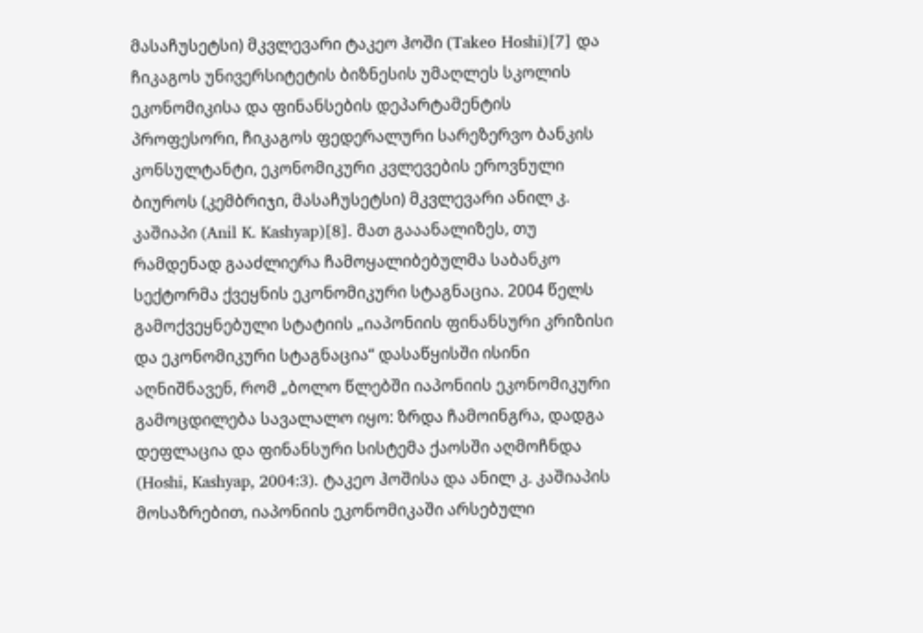მასაჩუსეტსი) მკვლევარი ტაკეო ჰოში (Takeo Hoshi)[7] და ჩიკაგოს უნივერსიტეტის ბიზნესის უმაღლეს სკოლის ეკონომიკისა და ფინანსების დეპარტამენტის პროფესორი, ჩიკაგოს ფედერალური სარეზერვო ბანკის კონსულტანტი, ეკონომიკური კვლევების ეროვნული ბიუროს (კემბრიჯი, მასაჩუსეტსი) მკვლევარი ანილ კ. კაშიაპი (Anil K. Kashyap)[8]. მათ გააანალიზეს, თუ რამდენად გააძლიერა ჩამოყალიბებულმა საბანკო სექტორმა ქვეყნის ეკონომიკური სტაგნაცია. 2004 წელს გამოქვეყნებული სტატიის „იაპონიის ფინანსური კრიზისი და ეკონომიკური სტაგნაცია“ დასაწყისში ისინი აღნიშნავენ, რომ „ბოლო წლებში იაპონიის ეკონომიკური გამოცდილება სავალალო იყო: ზრდა ჩამოინგრა, დადგა დეფლაცია და ფინანსური სისტემა ქაოსში აღმოჩნდა (Hoshi, Kashyap, 2004:3). ტაკეო ჰოშისა და ანილ კ. კაშიაპის მოსაზრებით, იაპონიის ეკონომიკაში არსებული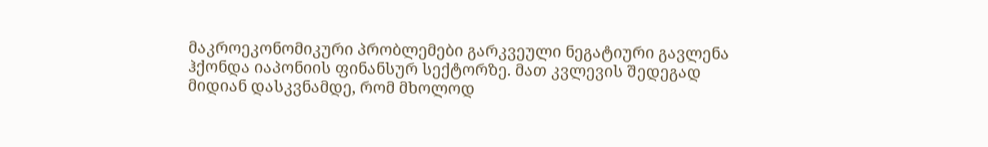მაკროეკონომიკური პრობლემები გარკვეული ნეგატიური გავლენა ჰქონდა იაპონიის ფინანსურ სექტორზე. მათ კვლევის შედეგად მიდიან დასკვნამდე, რომ მხოლოდ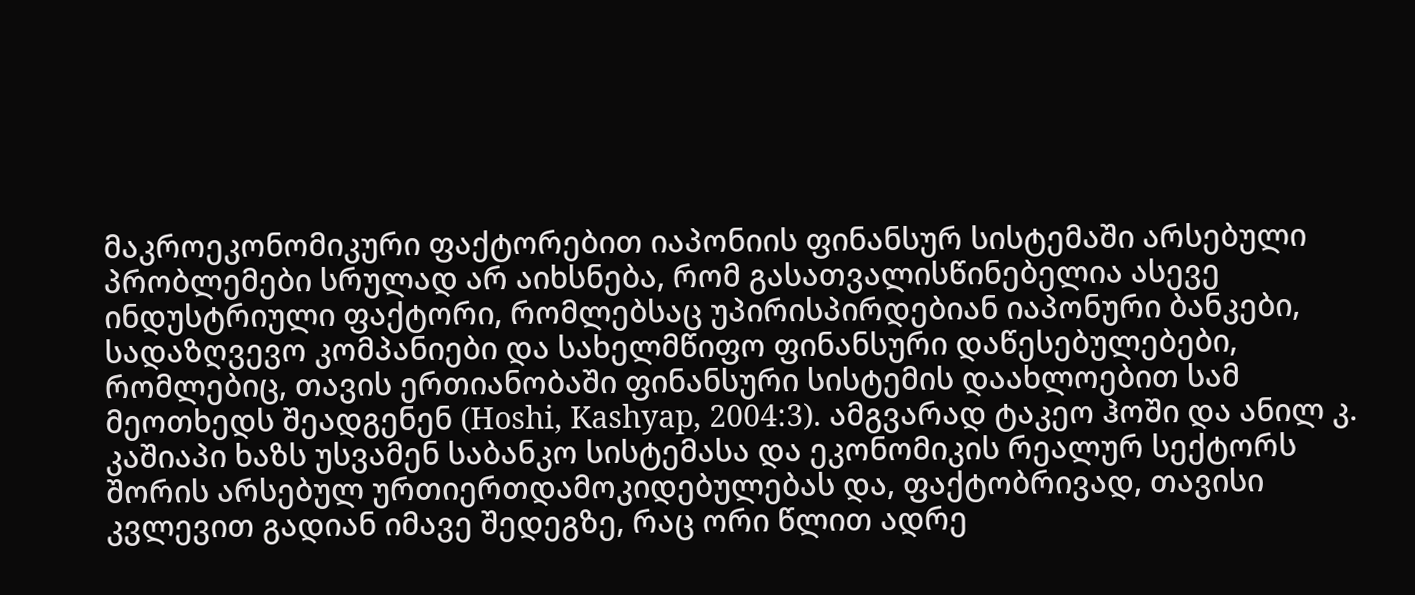მაკროეკონომიკური ფაქტორებით იაპონიის ფინანსურ სისტემაში არსებული პრობლემები სრულად არ აიხსნება, რომ გასათვალისწინებელია ასევე ინდუსტრიული ფაქტორი, რომლებსაც უპირისპირდებიან იაპონური ბანკები, სადაზღვევო კომპანიები და სახელმწიფო ფინანსური დაწესებულებები, რომლებიც, თავის ერთიანობაში ფინანსური სისტემის დაახლოებით სამ მეოთხედს შეადგენენ (Hoshi, Kashyap, 2004:3). ამგვარად ტაკეო ჰოში და ანილ კ. კაშიაპი ხაზს უსვამენ საბანკო სისტემასა და ეკონომიკის რეალურ სექტორს შორის არსებულ ურთიერთდამოკიდებულებას და, ფაქტობრივად, თავისი კვლევით გადიან იმავე შედეგზე, რაც ორი წლით ადრე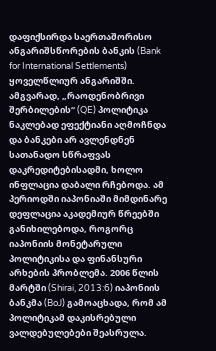დაფიქსირდა საერთაშორისო ანგარიშსწორების ბანკის (Bank for International Settlements) ყოველწლიურ ანგარიშში. ამგვარად, „რაოდენობრივი შერბილების“ (QE) პოლიტიკა ნაკლებად ეფექტიანი აღმოჩნდა და ბანკები არ ავლენდნენ სათანადო სწრაფვას დაკრედიტებისადმი, ხოლო ინფლაცია დაბალი რჩებოდა. ამ პერიოდში იაპონიაში მიმდინარე დეფლაცია აკადემიურ წრეებში განიხილებოდა, როგორც იაპონიის მონეტარული პოლიტიკისა და ფინანსური არხების პრობლემა. 2006 წლის მარტში (Shirai, 2013:6) იაპონიის ბანკმა (BoJ) გამოაცხადა, რომ ამ პოლიტიკამ დაკისრებული ვალდებულებები შეასრულა.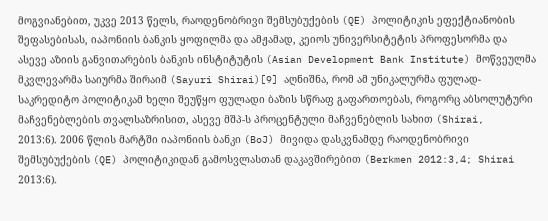მოგვიანებით, უკვე 2013 წელს, რაოდენობრივი შემსუბუქების (QE) პოლიტიკის ეფექტიანობის შეფასებისას, იაპონიის ბანკის ყოფილმა და ამჟამად, კეიოს უნივერსიტეტის პროფესორმა და ასევე აზიის განვითარების ბანკის ინსტიტუტის (Asian Development Bank Institute) მოწვეულმა მკვლევარმა საიურმა შირაიმ (Sayuri Shirai)[9] აღნიშნა, რომ ამ უნიკალურმა ფულად-საკრედიტო პოლიტიკამ ხელი შეუწყო ფულადი ბაზის სწრაფ გაფართოებას, როგორც აბსოლუტური მაჩვენებლების თვალსაზრისით, ასევე მშპ-ს პროცენტული მაჩვენებლის სახით (Shirai, 2013:6). 2006 წლის მარტში იაპონიის ბანკი (BoJ) მივიდა დასკვნამდე რაოდენობრივი შემსუბუქების (QE) პოლიტიკიდან გამოსვლასთან დაკავშირებით (Berkmen 2012:3,4; Shirai 2013:6).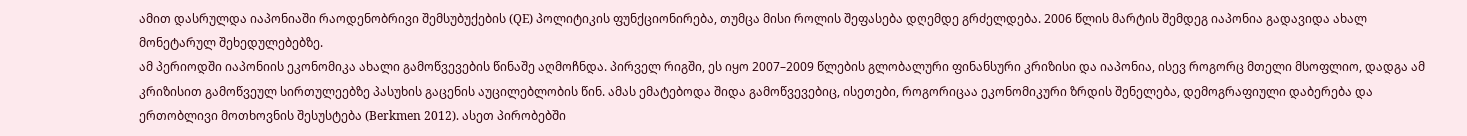ამით დასრულდა იაპონიაში რაოდენობრივი შემსუბუქების (QE) პოლიტიკის ფუნქციონირება, თუმცა მისი როლის შეფასება დღემდე გრძელდება. 2006 წლის მარტის შემდეგ იაპონია გადავიდა ახალ მონეტარულ შეხედულებებზე.
ამ პერიოდში იაპონიის ეკონომიკა ახალი გამოწვევების წინაშე აღმოჩნდა. პირველ რიგში, ეს იყო 2007–2009 წლების გლობალური ფინანსური კრიზისი და იაპონია, ისევ როგორც მთელი მსოფლიო, დადგა ამ კრიზისით გამოწვეულ სირთულეებზე პასუხის გაცენის აუცილებლობის წინ. ამას ემატებოდა შიდა გამოწვევებიც, ისეთები, როგორიცაა ეკონომიკური ზრდის შენელება, დემოგრაფიული დაბერება და ერთობლივი მოთხოვნის შესუსტება (Berkmen 2012). ასეთ პირობებში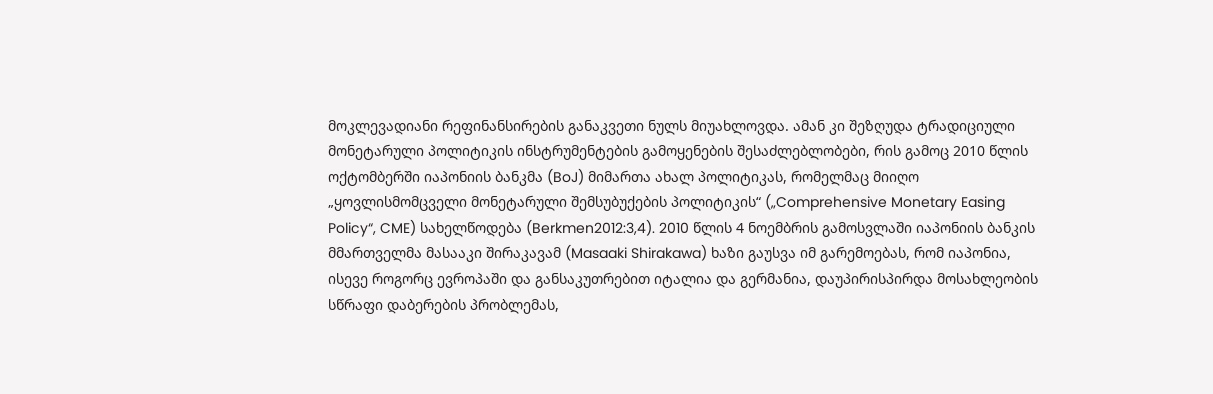მოკლევადიანი რეფინანსირების განაკვეთი ნულს მიუახლოვდა. ამან კი შეზღუდა ტრადიციული მონეტარული პოლიტიკის ინსტრუმენტების გამოყენების შესაძლებლობები, რის გამოც 2010 წლის ოქტომბერში იაპონიის ბანკმა (BoJ) მიმართა ახალ პოლიტიკას, რომელმაც მიიღო „ყოვლისმომცველი მონეტარული შემსუბუქების პოლიტიკის“ („Comprehensive Monetary Easing Policy“, CME) სახელწოდება (Berkmen2012:3,4). 2010 წლის 4 ნოემბრის გამოსვლაში იაპონიის ბანკის მმართველმა მასააკი შირაკავამ (Masaaki Shirakawa) ხაზი გაუსვა იმ გარემოებას, რომ იაპონია, ისევე როგორც ევროპაში და განსაკუთრებით იტალია და გერმანია, დაუპირისპირდა მოსახლეობის სწრაფი დაბერების პრობლემას,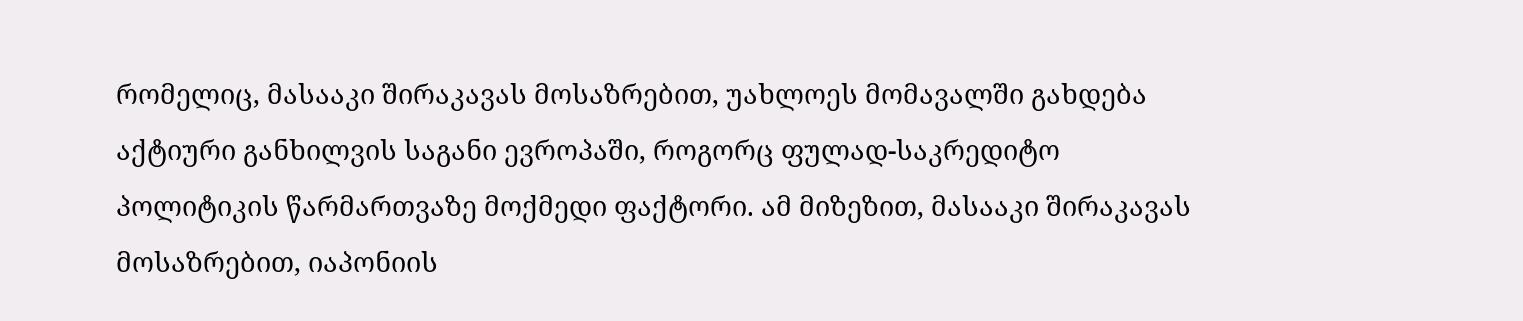რომელიც, მასააკი შირაკავას მოსაზრებით, უახლოეს მომავალში გახდება აქტიური განხილვის საგანი ევროპაში, როგორც ფულად-საკრედიტო პოლიტიკის წარმართვაზე მოქმედი ფაქტორი. ამ მიზეზით, მასააკი შირაკავას მოსაზრებით, იაპონიის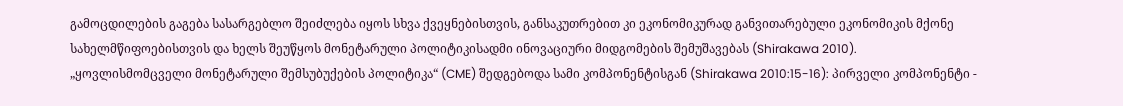გამოცდილების გაგება სასარგებლო შეიძლება იყოს სხვა ქვეყნებისთვის, განსაკუთრებით კი ეკონომიკურად განვითარებული ეკონომიკის მქონე სახელმწიფოებისთვის და ხელს შეუწყოს მონეტარული პოლიტიკისადმი ინოვაციური მიდგომების შემუშავებას (Shirakawa 2010). „ყოვლისმომცველი მონეტარული შემსუბუქების პოლიტიკა“ (CME) შედგებოდა სამი კომპონენტისგან (Shirakawa 2010:15-16): პირველი კომპონენტი -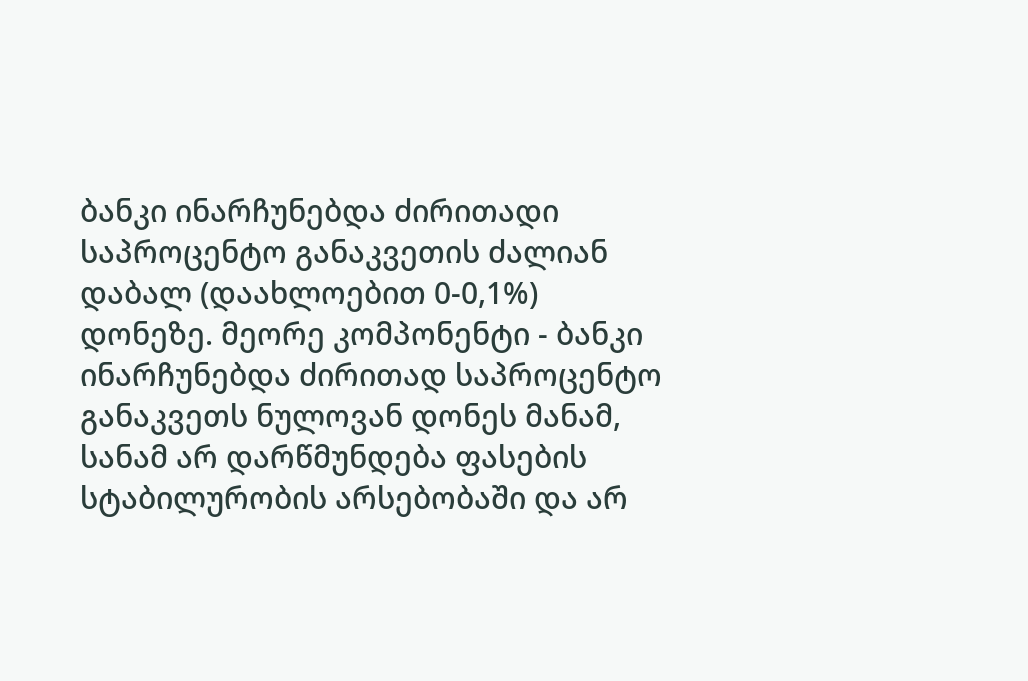ბანკი ინარჩუნებდა ძირითადი საპროცენტო განაკვეთის ძალიან დაბალ (დაახლოებით 0-0,1%) დონეზე. მეორე კომპონენტი - ბანკი ინარჩუნებდა ძირითად საპროცენტო განაკვეთს ნულოვან დონეს მანამ, სანამ არ დარწმუნდება ფასების სტაბილურობის არსებობაში და არ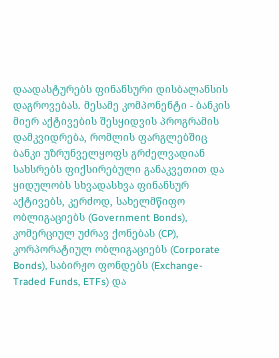დაადასტურებს ფინანსური დისბალანსის დაგროვებას. მესამე კომპონენტი - ბანკის მიერ აქტივების შესყიდვის პროგრამის დამკვიდრება, რომლის ფარგლებშიც ბანკი უზრუნველყოფს გრძელვადიან სახსრებს ფიქსირებული განაკვეთით და ყიდულობს სხვადასხვა ფინანსურ აქტივებს, კერძოდ, სახელმწიფო ობლიგაციებს (Government Bonds), კომერციულ უძრავ ქონებას (CP), კორპორატიულ ობლიგაციებს (Corporate Bonds), საბირჟო ფონდებს (Exchange-Traded Funds, ETFs) და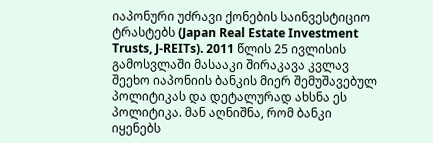იაპონური უძრავი ქონების საინვესტიციო ტრასტებს (Japan Real Estate Investment Trusts, J-REITs). 2011 წლის 25 ივლისის გამოსვლაში მასააკი შირაკავა კვლავ შეეხო იაპონიის ბანკის მიერ შემუშავებულ პოლიტიკას და დეტალურად ახსნა ეს პოლიტიკა. მან აღნიშნა, რომ ბანკი იყენებს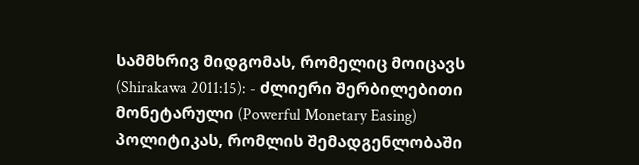სამმხრივ მიდგომას, რომელიც მოიცავს (Shirakawa 2011:15): - ძლიერი შერბილებითი მონეტარული (Powerful Monetary Easing) პოლიტიკას, რომლის შემადგენლობაში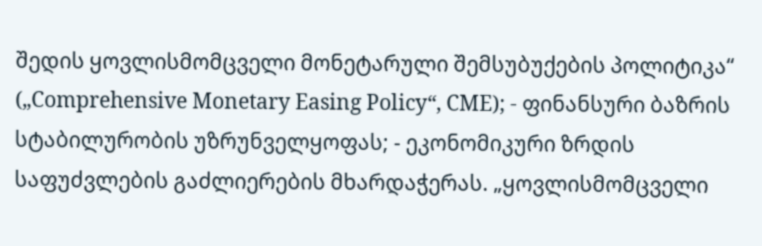შედის ყოვლისმომცველი მონეტარული შემსუბუქების პოლიტიკა“ („Comprehensive Monetary Easing Policy“, CME); - ფინანსური ბაზრის სტაბილურობის უზრუნველყოფას; - ეკონომიკური ზრდის საფუძვლების გაძლიერების მხარდაჭერას. „ყოვლისმომცველი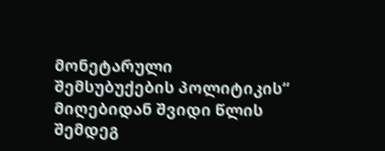მონეტარული შემსუბუქების პოლიტიკის“ მიღებიდან შვიდი წლის შემდეგ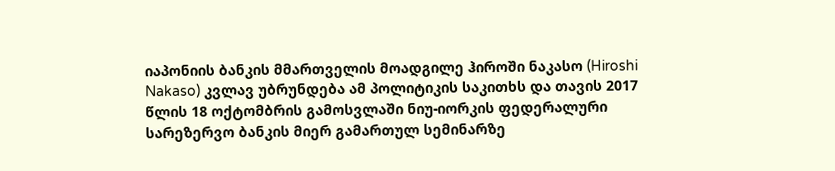იაპონიის ბანკის მმართველის მოადგილე ჰიროში ნაკასო (Hiroshi Nakaso) კვლავ უბრუნდება ამ პოლიტიკის საკითხს და თავის 2017 წლის 18 ოქტომბრის გამოსვლაში ნიუ-იორკის ფედერალური სარეზერვო ბანკის მიერ გამართულ სემინარზე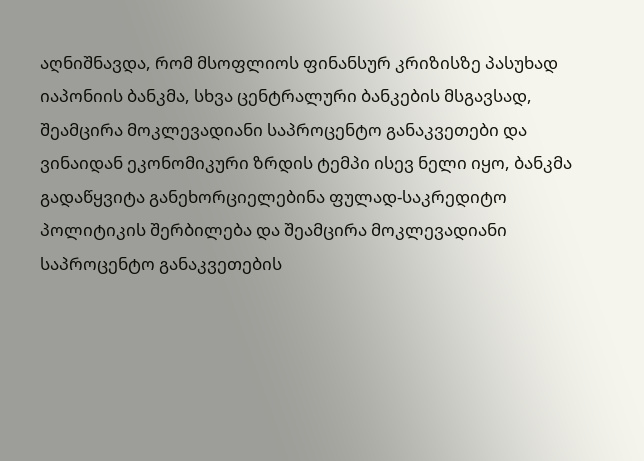აღნიშნავდა, რომ მსოფლიოს ფინანსურ კრიზისზე პასუხად იაპონიის ბანკმა, სხვა ცენტრალური ბანკების მსგავსად, შეამცირა მოკლევადიანი საპროცენტო განაკვეთები და ვინაიდან ეკონომიკური ზრდის ტემპი ისევ ნელი იყო, ბანკმა გადაწყვიტა განეხორციელებინა ფულად-საკრედიტო პოლიტიკის შერბილება და შეამცირა მოკლევადიანი საპროცენტო განაკვეთების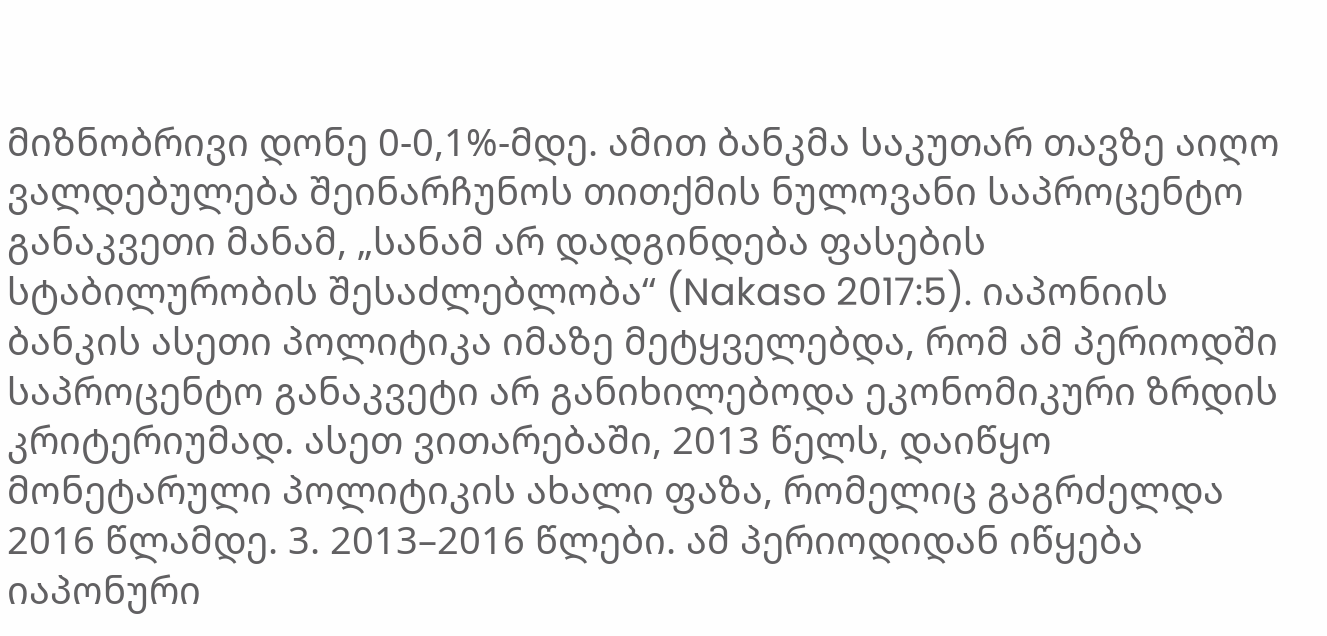მიზნობრივი დონე 0-0,1%-მდე. ამით ბანკმა საკუთარ თავზე აიღო ვალდებულება შეინარჩუნოს თითქმის ნულოვანი საპროცენტო განაკვეთი მანამ, „სანამ არ დადგინდება ფასების სტაბილურობის შესაძლებლობა“ (Nakaso 2017:5). იაპონიის ბანკის ასეთი პოლიტიკა იმაზე მეტყველებდა, რომ ამ პერიოდში საპროცენტო განაკვეტი არ განიხილებოდა ეკონომიკური ზრდის კრიტერიუმად. ასეთ ვითარებაში, 2013 წელს, დაიწყო მონეტარული პოლიტიკის ახალი ფაზა, რომელიც გაგრძელდა 2016 წლამდე. 3. 2013–2016 წლები. ამ პერიოდიდან იწყება იაპონური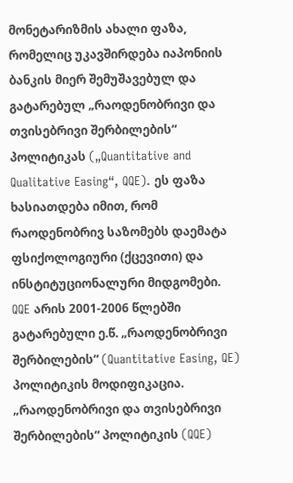მონეტარიზმის ახალი ფაზა, რომელიც უკავშირდება იაპონიის ბანკის მიერ შემუშავებულ და გატარებულ „რაოდენობრივი და თვისებრივი შერბილების“ პოლიტიკას („Quantitative and Qualitative Easing“, QQE). ეს ფაზა ხასიათდება იმით, რომ რაოდენობრივ საზომებს დაემატა ფსიქოლოგიური (ქცევითი) და ინსტიტუციონალური მიდგომები. QQE არის 2001-2006 წლებში გატარებული ე.წ. „რაოდენობრივი შერბილების“ (Quantitative Easing, QE) პოლიტიკის მოდიფიკაცია. „რაოდენობრივი და თვისებრივი შერბილების“ პოლიტიკის (QQE)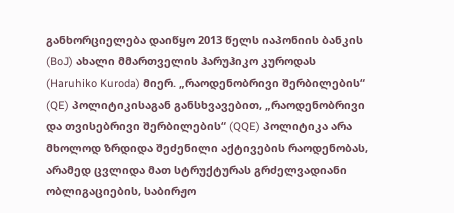განხორციელება დაიწყო 2013 წელს იაპონიის ბანკის (BoJ) ახალი მმართველის ჰარუჰიკო კუროდას (Haruhiko Kuroda) მიერ. „რაოდენობრივი შერბილების“ (QE) პოლიტიკისაგან განსხვავებით, „რაოდენობრივი და თვისებრივი შერბილების“ (QQE) პოლიტიკა არა მხოლოდ ზრდიდა შეძენილი აქტივების რაოდენობას, არამედ ცვლიდა მათ სტრუქტურას გრძელვადიანი ობლიგაციების, საბირჟო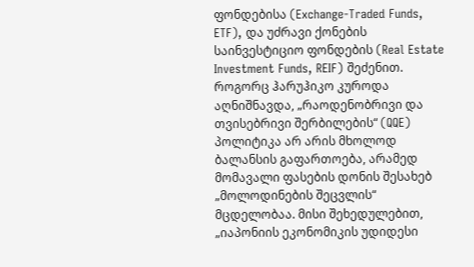ფონდებისა (Exchange-Traded Funds, ETF), და უძრავი ქონების საინვესტიციო ფონდების (Real Estate Investment Funds, REIF) შეძენით. როგორც ჰარუჰიკო კუროდა აღნიშნავდა, „რაოდენობრივი და თვისებრივი შერბილების“ (QQE) პოლიტიკა არ არის მხოლოდ ბალანსის გაფართოება, არამედ მომავალი ფასების დონის შესახებ „მოლოდინების შეცვლის“ მცდელობაა. მისი შეხედულებით, „იაპონიის ეკონომიკის უდიდესი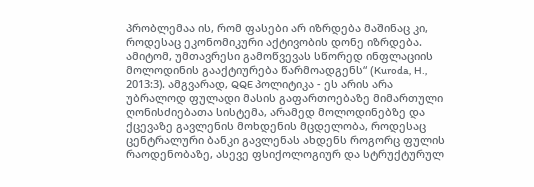პრობლემაა ის, რომ ფასები არ იზრდება მაშინაც კი, როდესაც ეკონომიკური აქტივობის დონე იზრდება. ამიტომ, უმთავრესი გამოწვევას სწორედ ინფლაციის მოლოდინის გააქტიურება წარმოადგენს“ (Kuroda, H., 2013:3). ამგვარად, QQE პოლიტიკა - ეს არის არა უბრალოდ ფულადი მასის გაფართოებაზე მიმართული ღონისძიებათა სისტემა, არამედ მოლოდინებზე და ქცევაზე გავლენის მოხდენის მცდელობა, როდესაც ცენტრალური ბანკი გავლენას ახდენს როგორც ფულის რაოდენობაზე, ასევე ფსიქოლოგიურ და სტრუქტურულ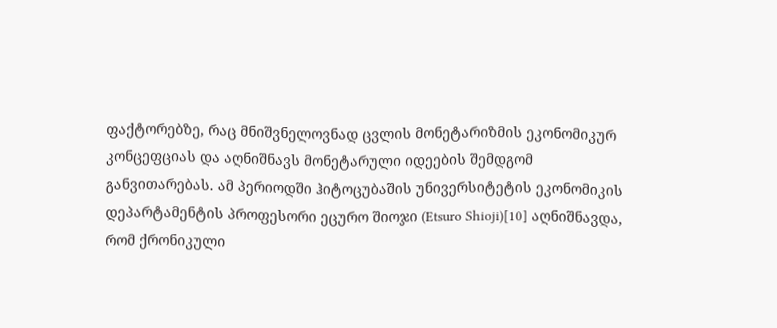ფაქტორებზე, რაც მნიშვნელოვნად ცვლის მონეტარიზმის ეკონომიკურ კონცეფციას და აღნიშნავს მონეტარული იდეების შემდგომ განვითარებას. ამ პერიოდში ჰიტოცუბაშის უნივერსიტეტის ეკონომიკის დეპარტამენტის პროფესორი ეცურო შიოჯი (Etsuro Shioji)[10] აღნიშნავდა, რომ ქრონიკული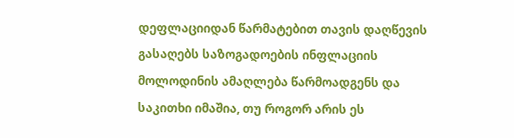დეფლაციიდან წარმატებით თავის დაღწევის გასაღებს საზოგადოების ინფლაციის მოლოდინის ამაღლება წარმოადგენს და საკითხი იმაშია, თუ როგორ არის ეს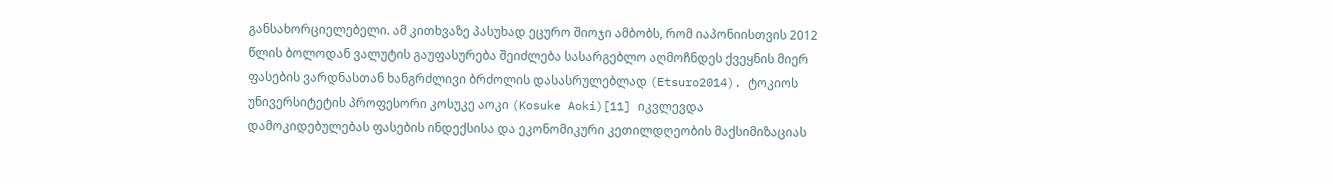განსახორციელებელი. ამ კითხვაზე პასუხად ეცურო შიოჯი ამბობს, რომ იაპონიისთვის 2012 წლის ბოლოდან ვალუტის გაუფასურება შეიძლება სასარგებლო აღმოჩნდეს ქვეყნის მიერ ფასების ვარდნასთან ხანგრძლივი ბრძოლის დასასრულებლად (Etsuro2014). ტოკიოს უნივერსიტეტის პროფესორი კოსუკე აოკი (Kosuke Aoki)[11] იკვლევდა დამოკიდებულებას ფასების ინდექსისა და ეკონომიკური კეთილდღეობის მაქსიმიზაციას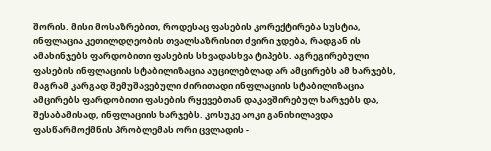შორის. მისი მოსაზრებით, როდესაც ფასების კორექტირება სუსტია, ინფლაცია კეთილდღეობის თვალსაზრისით ძვირი ჯდება, რადგან ის ამახინჯებს ფარდობითი ფასების სხვადასხვა ტიპებს. აგრეგირებული ფასების ინფლაციის სტაბილიზაცია აუცილებლად არ ამცირებს ამ ხარჯებს, მაგრამ კარგად შემუშავებული ძირითადი ინფლაციის სტაბილიზაცია ამცირებს ფარდობითი ფასების რყევებთან დაკავშირებულ ხარჯებს და, შესაბამისად, ინფლაციის ხარჯებს. კოსუკე აოკი განიხილავდა ფასწარმოქმნის პრობლემას ორი ცვლადის -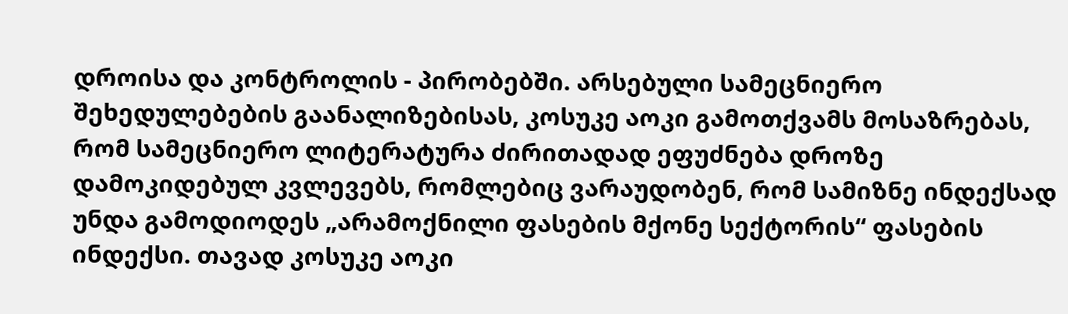დროისა და კონტროლის - პირობებში. არსებული სამეცნიერო შეხედულებების გაანალიზებისას, კოსუკე აოკი გამოთქვამს მოსაზრებას, რომ სამეცნიერო ლიტერატურა ძირითადად ეფუძნება დროზე დამოკიდებულ კვლევებს, რომლებიც ვარაუდობენ, რომ სამიზნე ინდექსად უნდა გამოდიოდეს „არამოქნილი ფასების მქონე სექტორის“ ფასების ინდექსი. თავად კოსუკე აოკი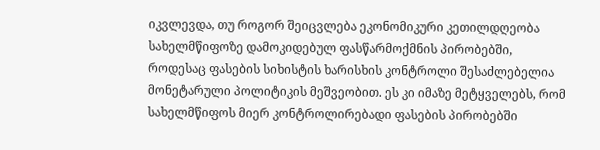იკვლევდა, თუ როგორ შეიცვლება ეკონომიკური კეთილდღეობა სახელმწიფოზე დამოკიდებულ ფასწარმოქმნის პირობებში, როდესაც ფასების სიხისტის ხარისხის კონტროლი შესაძლებელია მონეტარული პოლიტიკის მეშვეობით. ეს კი იმაზე მეტყველებს, რომ სახელმწიფოს მიერ კონტროლირებადი ფასების პირობებში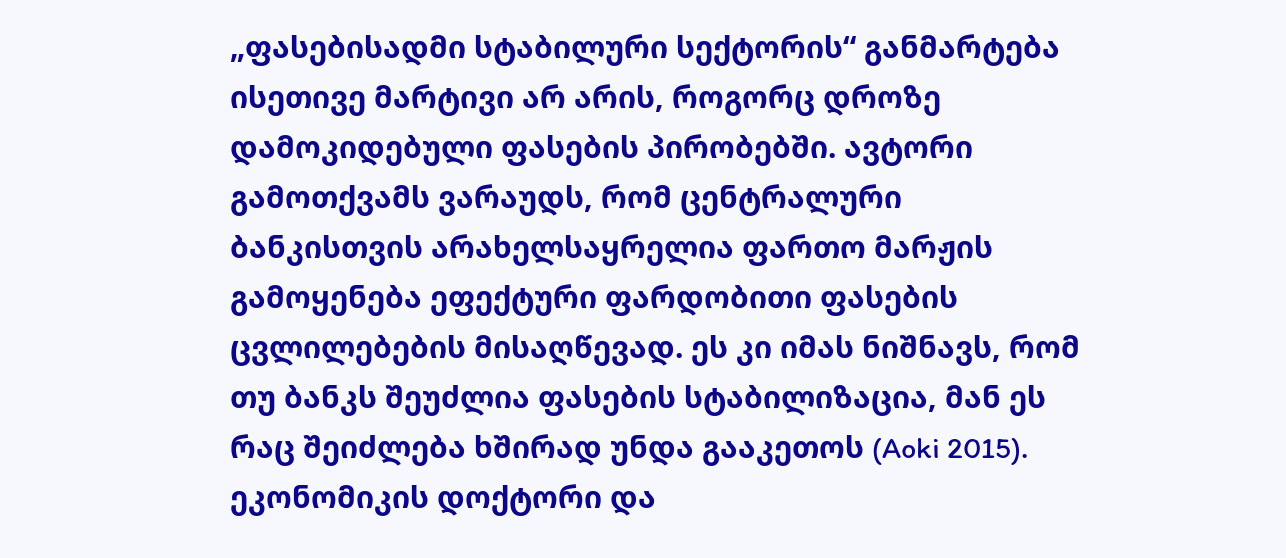„ფასებისადმი სტაბილური სექტორის“ განმარტება ისეთივე მარტივი არ არის, როგორც დროზე დამოკიდებული ფასების პირობებში. ავტორი გამოთქვამს ვარაუდს, რომ ცენტრალური ბანკისთვის არახელსაყრელია ფართო მარჟის გამოყენება ეფექტური ფარდობითი ფასების ცვლილებების მისაღწევად. ეს კი იმას ნიშნავს, რომ თუ ბანკს შეუძლია ფასების სტაბილიზაცია, მან ეს რაც შეიძლება ხშირად უნდა გააკეთოს (Aoki 2015). ეკონომიკის დოქტორი და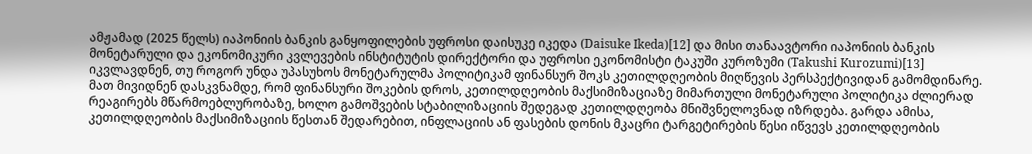ამჟამად (2025 წელს) იაპონიის ბანკის განყოფილების უფროსი დაისუკე იკედა (Daisuke Ikeda)[12] და მისი თანაავტორი იაპონიის ბანკის მონეტარული და ეკონომიკური კვლევების ინსტიტუტის დირექტორი და უფროსი ეკონომისტი ტაკუში კუროზუმი (Takushi Kurozumi)[13] იკვლავდნენ, თუ როგორ უნდა უპასუხოს მონეტარულმა პოლიტიკამ ფინანსურ შოკს კეთილდღეობის მიღწევის პერსპექტივიდან გამომდინარე. მათ მივიდნენ დასკვნამდე, რომ ფინანსური შოკების დროს, კეთილდღეობის მაქსიმიზაციაზე მიმართული მონეტარული პოლიტიკა ძლიერად რეაგირებს მწარმოებლურობაზე, ხოლო გამოშვების სტაბილიზაციის შედეგად კეთილდღეობა მნიშვნელოვნად იზრდება. გარდა ამისა, კეთილდღეობის მაქსიმიზაციის წესთან შედარებით, ინფლაციის ან ფასების დონის მკაცრი ტარგეტირების წესი იწვევს კეთილდღეობის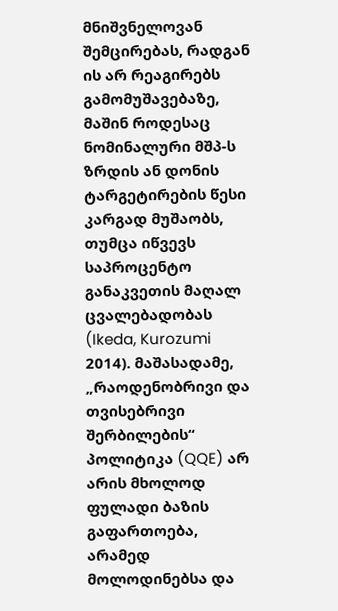მნიშვნელოვან შემცირებას, რადგან ის არ რეაგირებს გამომუშავებაზე, მაშინ როდესაც ნომინალური მშპ-ს ზრდის ან დონის ტარგეტირების წესი კარგად მუშაობს, თუმცა იწვევს საპროცენტო განაკვეთის მაღალ ცვალებადობას (Ikeda, Kurozumi 2014). მაშასადამე, „რაოდენობრივი და თვისებრივი შერბილების“ პოლიტიკა (QQE) არ არის მხოლოდ ფულადი ბაზის გაფართოება, არამედ მოლოდინებსა და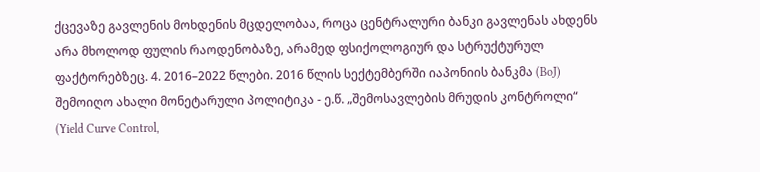ქცევაზე გავლენის მოხდენის მცდელობაა, როცა ცენტრალური ბანკი გავლენას ახდენს არა მხოლოდ ფულის რაოდენობაზე, არამედ ფსიქოლოგიურ და სტრუქტურულ ფაქტორებზეც. 4. 2016–2022 წლები. 2016 წლის სექტემბერში იაპონიის ბანკმა (BoJ) შემოიღო ახალი მონეტარული პოლიტიკა - ე.წ. „შემოსავლების მრუდის კონტროლი“ (Yield Curve Control,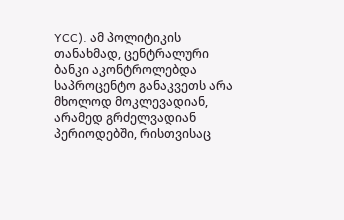YCC). ამ პოლიტიკის თანახმად, ცენტრალური ბანკი აკონტროლებდა საპროცენტო განაკვეთს არა მხოლოდ მოკლევადიან, არამედ გრძელვადიან პერიოდებში, რისთვისაც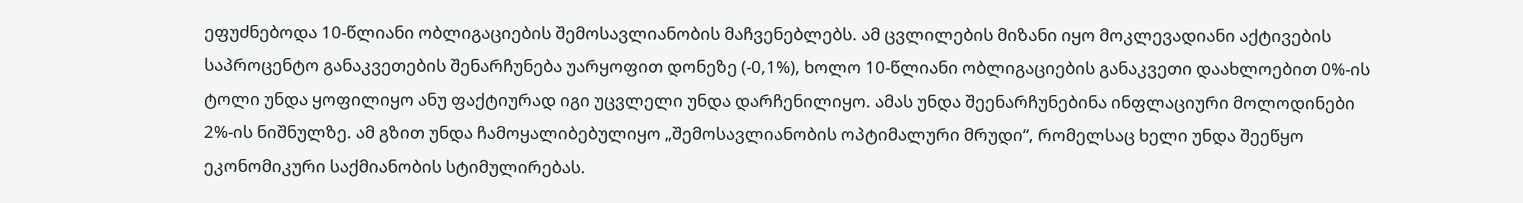ეფუძნებოდა 10-წლიანი ობლიგაციების შემოსავლიანობის მაჩვენებლებს. ამ ცვლილების მიზანი იყო მოკლევადიანი აქტივების საპროცენტო განაკვეთების შენარჩუნება უარყოფით დონეზე (-0,1%), ხოლო 10-წლიანი ობლიგაციების განაკვეთი დაახლოებით 0%-ის ტოლი უნდა ყოფილიყო ანუ ფაქტიურად იგი უცვლელი უნდა დარჩენილიყო. ამას უნდა შეენარჩუნებინა ინფლაციური მოლოდინები 2%-ის ნიშნულზე. ამ გზით უნდა ჩამოყალიბებულიყო „შემოსავლიანობის ოპტიმალური მრუდი“, რომელსაც ხელი უნდა შეეწყო ეკონომიკური საქმიანობის სტიმულირებას.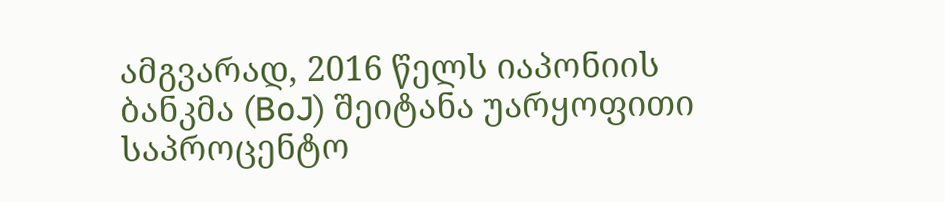ამგვარად, 2016 წელს იაპონიის ბანკმა (BoJ) შეიტანა უარყოფითი საპროცენტო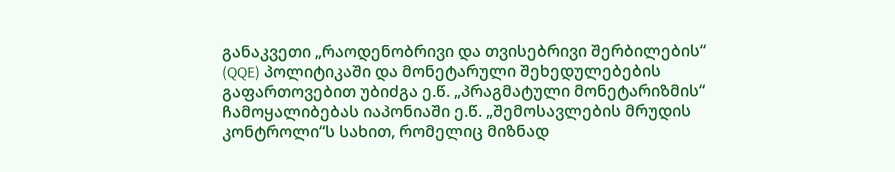განაკვეთი „რაოდენობრივი და თვისებრივი შერბილების“ (QQE) პოლიტიკაში და მონეტარული შეხედულებების გაფართოვებით უბიძგა ე.წ. „პრაგმატული მონეტარიზმის“ ჩამოყალიბებას იაპონიაში ე.წ. „შემოსავლების მრუდის კონტროლი“ს სახით, რომელიც მიზნად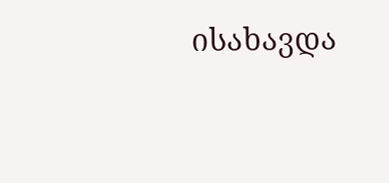ისახავდა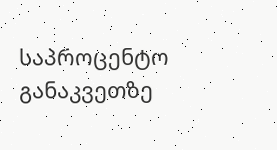საპროცენტო განაკვეთზე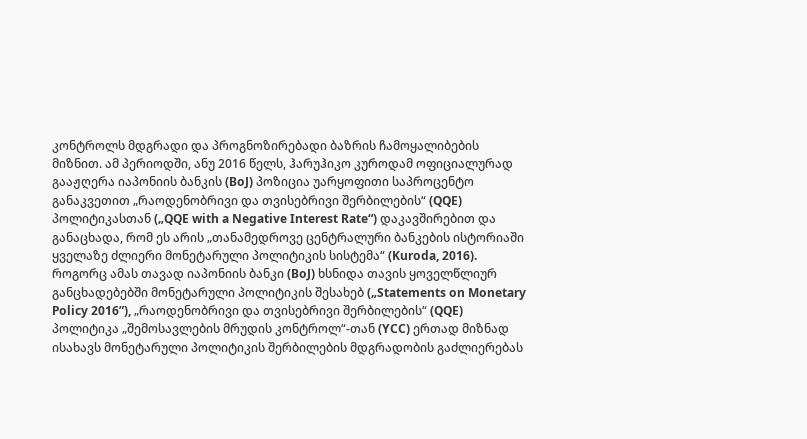კონტროლს მდგრადი და პროგნოზირებადი ბაზრის ჩამოყალიბების მიზნით. ამ პერიოდში, ანუ 2016 წელს, ჰარუჰიკო კუროდამ ოფიციალურად გააჟღერა იაპონიის ბანკის (BoJ) პოზიცია უარყოფითი საპროცენტო განაკვეთით „რაოდენობრივი და თვისებრივი შერბილების“ (QQE) პოლიტიკასთან („QQE with a Negative Interest Rate“) დაკავშირებით და განაცხადა, რომ ეს არის „თანამედროვე ცენტრალური ბანკების ისტორიაში ყველაზე ძლიერი მონეტარული პოლიტიკის სისტემა“ (Kuroda, 2016). როგორც ამას თავად იაპონიის ბანკი (BoJ) ხსნიდა თავის ყოველწლიურ განცხადებებში მონეტარული პოლიტიკის შესახებ („Statements on Monetary Policy 2016”), „რაოდენობრივი და თვისებრივი შერბილების“ (QQE) პოლიტიკა „შემოსავლების მრუდის კონტროლ“-თან (YCC) ერთად მიზნად ისახავს მონეტარული პოლიტიკის შერბილების მდგრადობის გაძლიერებას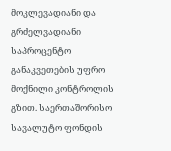მოკლევადიანი და გრძელვადიანი საპროცენტო განაკვეთების უფრო მოქნილი კონტროლის გზით. საერთაშორისო სავალუტო ფონდის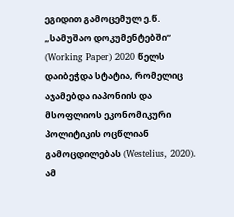ეგიდით გამოცემულ ე.წ. „სამუშაო დოკუმენტებში“ (Working Paper) 2020 წელს დაიბეჭდა სტატია, რომელიც აჯამებდა იაპონიის და მსოფლიოს ეკონომიკური პოლიტიკის ოცწლიან გამოცდილებას (Westelius, 2020). ამ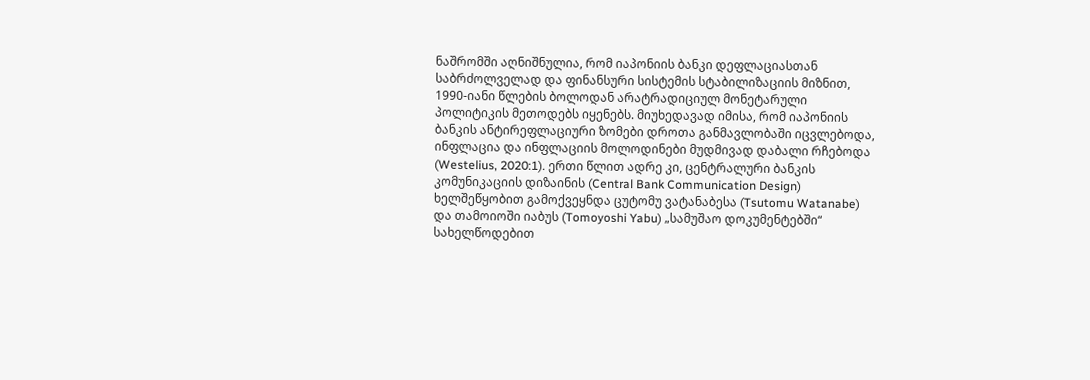ნაშრომში აღნიშნულია, რომ იაპონიის ბანკი დეფლაციასთან საბრძოლველად და ფინანსური სისტემის სტაბილიზაციის მიზნით, 1990-იანი წლების ბოლოდან არატრადიციულ მონეტარული პოლიტიკის მეთოდებს იყენებს. მიუხედავად იმისა, რომ იაპონიის ბანკის ანტირეფლაციური ზომები დროთა განმავლობაში იცვლებოდა, ინფლაცია და ინფლაციის მოლოდინები მუდმივად დაბალი რჩებოდა (Westelius, 2020:1). ერთი წლით ადრე კი, ცენტრალური ბანკის კომუნიკაციის დიზაინის (Central Bank Communication Design) ხელშეწყობით გამოქვეყნდა ცუტომუ ვატანაბესა (Tsutomu Watanabe) და თამოიოში იაბუს (Tomoyoshi Yabu) „სამუშაო დოკუმენტებში“ სახელწოდებით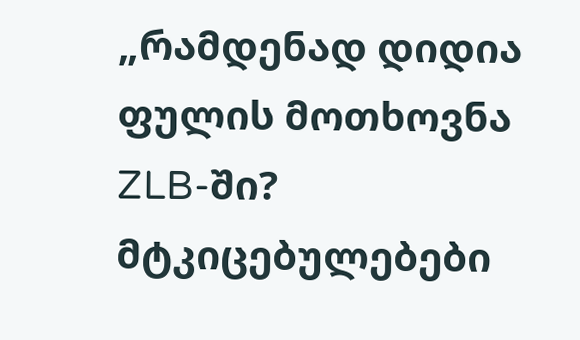„რამდენად დიდია ფულის მოთხოვნა ZLB-ში? მტკიცებულებები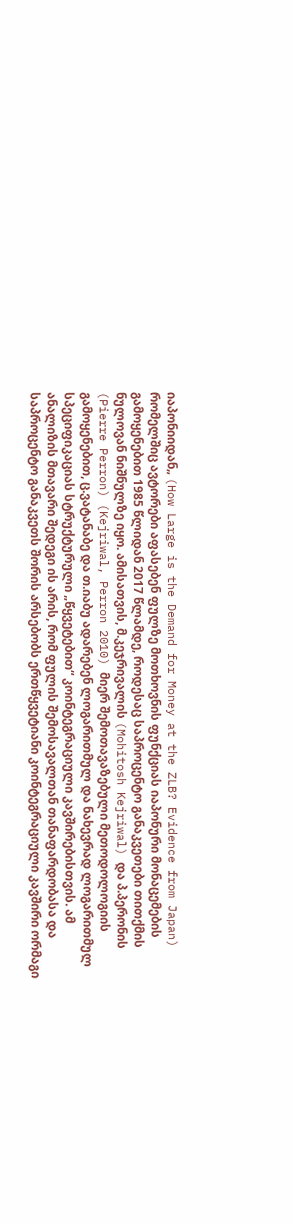იაპონიიდან„ (How Large is the Demand for Money at the ZLB? Evidence from Japan) რომელშიც ავტორები აფასებენ ფულზე მოთხოვნის ფუნქციას იაპონური მონაცემების გამოყენებით 1985 წლიდან 2017 წლამდე, როდესაც საპროცენტო განაკვეთები თითქმის ნულოვან ნიშნულზე იყო. ამისათვის, მ.კეჯრივალის (Mohitosh Kejriwal) და პ.პერონის (Pierre Perron) (Kejriwal, Perron 2010) მიერ შემოთავაზებული მეთოდოლოგიის გამოყენებით, ც.ვატანაბე და თ.იაბუ ადარებენ ლოგარითმულ და ნახევრად ლოგარითმულ სპეციფიკაციას სტრუქტურული „წყვეტებით“ კოინტეგრაციული კავშირებისთვის. ამ ანალიზის მთავარი შედეგი ის არის, რომ ფულის შემოსავალთან თანაფარდობასა და საპროცენტო განაკვეთს შორის არსებობს ერთწყვეტიანი კოინტეგრაციული კავშირი ორმაგი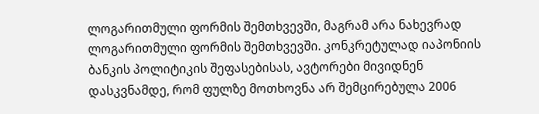ლოგარითმული ფორმის შემთხვევში, მაგრამ არა ნახევრად ლოგარითმული ფორმის შემთხვევში. კონკრეტულად იაპონიის ბანკის პოლიტიკის შეფასებისას, ავტორები მივიდნენ დასკვნამდე, რომ ფულზე მოთხოვნა არ შემცირებულა 2006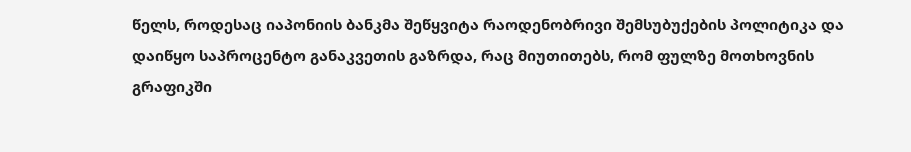წელს, როდესაც იაპონიის ბანკმა შეწყვიტა რაოდენობრივი შემსუბუქების პოლიტიკა და დაიწყო საპროცენტო განაკვეთის გაზრდა, რაც მიუთითებს, რომ ფულზე მოთხოვნის გრაფიკში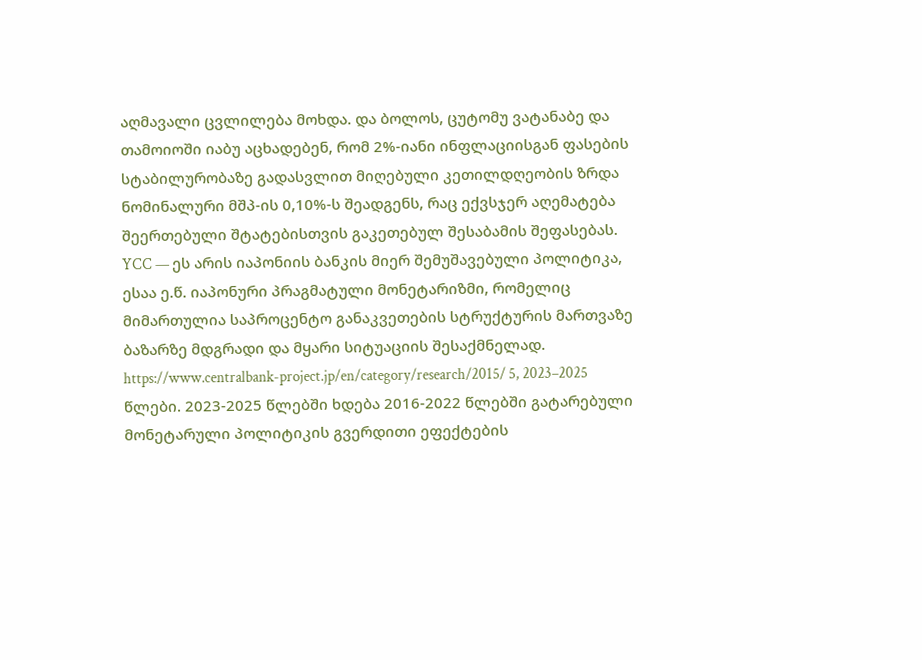აღმავალი ცვლილება მოხდა. და ბოლოს, ცუტომუ ვატანაბე და თამოიოში იაბუ აცხადებენ, რომ 2%-იანი ინფლაციისგან ფასების სტაბილურობაზე გადასვლით მიღებული კეთილდღეობის ზრდა ნომინალური მშპ-ის 0,10%-ს შეადგენს, რაც ექვსჯერ აღემატება შეერთებული შტატებისთვის გაკეთებულ შესაბამის შეფასებას. YCC — ეს არის იაპონიის ბანკის მიერ შემუშავებული პოლიტიკა, ესაა ე.წ. იაპონური პრაგმატული მონეტარიზმი, რომელიც მიმართულია საპროცენტო განაკვეთების სტრუქტურის მართვაზე ბაზარზე მდგრადი და მყარი სიტუაციის შესაქმნელად. https://www.centralbank-project.jp/en/category/research/2015/ 5, 2023–2025 წლები. 2023-2025 წლებში ხდება 2016-2022 წლებში გატარებული მონეტარული პოლიტიკის გვერდითი ეფექტების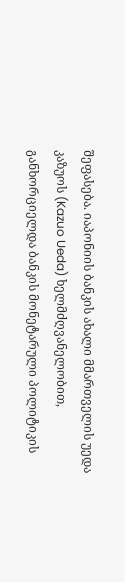შეფასება. იაპონიის ბანკის ახალი მმართველის უედა კაზუოს (Kazuo Ueda) ხელმძღვანელობით, განხორციელდა ბანკის მონეტარული პოლიტიკის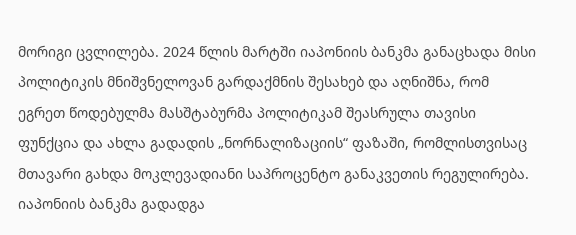მორიგი ცვლილება. 2024 წლის მარტში იაპონიის ბანკმა განაცხადა მისი პოლიტიკის მნიშვნელოვან გარდაქმნის შესახებ და აღნიშნა, რომ ეგრეთ წოდებულმა მასშტაბურმა პოლიტიკამ შეასრულა თავისი ფუნქცია და ახლა გადადის „ნორნალიზაციის“ ფაზაში, რომლისთვისაც მთავარი გახდა მოკლევადიანი საპროცენტო განაკვეთის რეგულირება. იაპონიის ბანკმა გადადგა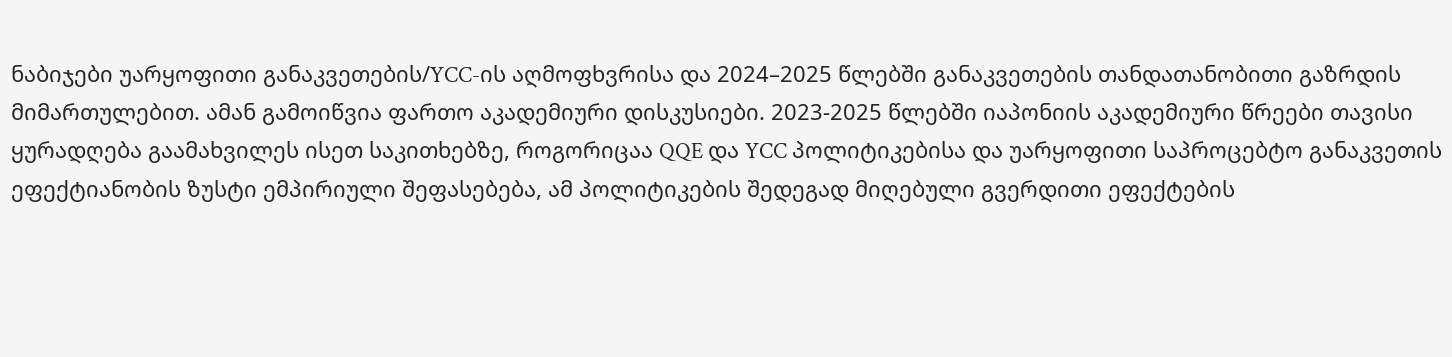ნაბიჯები უარყოფითი განაკვეთების/YCC-ის აღმოფხვრისა და 2024–2025 წლებში განაკვეთების თანდათანობითი გაზრდის მიმართულებით. ამან გამოიწვია ფართო აკადემიური დისკუსიები. 2023-2025 წლებში იაპონიის აკადემიური წრეები თავისი ყურადღება გაამახვილეს ისეთ საკითხებზე, როგორიცაა QQE და YCC პოლიტიკებისა და უარყოფითი საპროცებტო განაკვეთის ეფექტიანობის ზუსტი ემპირიული შეფასებება, ამ პოლიტიკების შედეგად მიღებული გვერდითი ეფექტების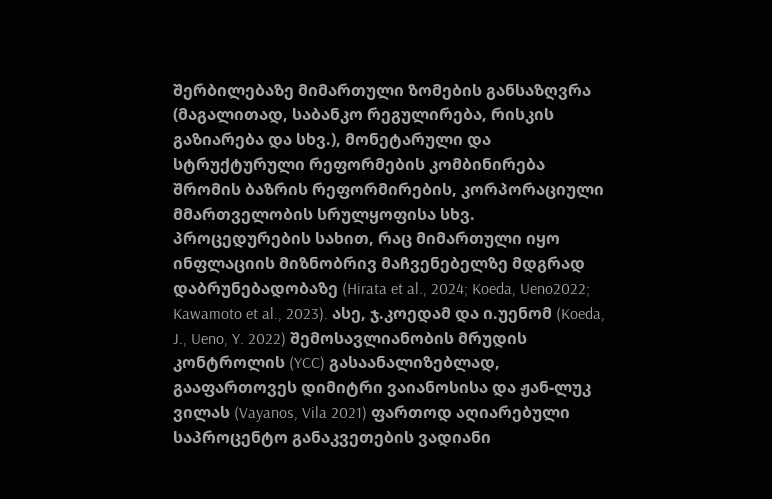შერბილებაზე მიმართული ზომების განსაზღვრა (მაგალითად, საბანკო რეგულირება, რისკის გაზიარება და სხვ.), მონეტარული და სტრუქტურული რეფორმების კომბინირება შრომის ბაზრის რეფორმირების, კორპორაციული მმართველობის სრულყოფისა სხვ. პროცედურების სახით, რაც მიმართული იყო ინფლაციის მიზნობრივ მაჩვენებელზე მდგრად დაბრუნებადობაზე (Hirata et al., 2024; Koeda, Ueno2022; Kawamoto et al., 2023). ასე, ჯ.კოედამ და ი.უენომ (Koeda, J., Ueno, Y. 2022) შემოსავლიანობის მრუდის კონტროლის (YCC) გასაანალიზებლად, გააფართოვეს დიმიტრი ვაიანოსისა და ჟან-ლუკ ვილას (Vayanos, Vila 2021) ფართოდ აღიარებული საპროცენტო განაკვეთების ვადიანი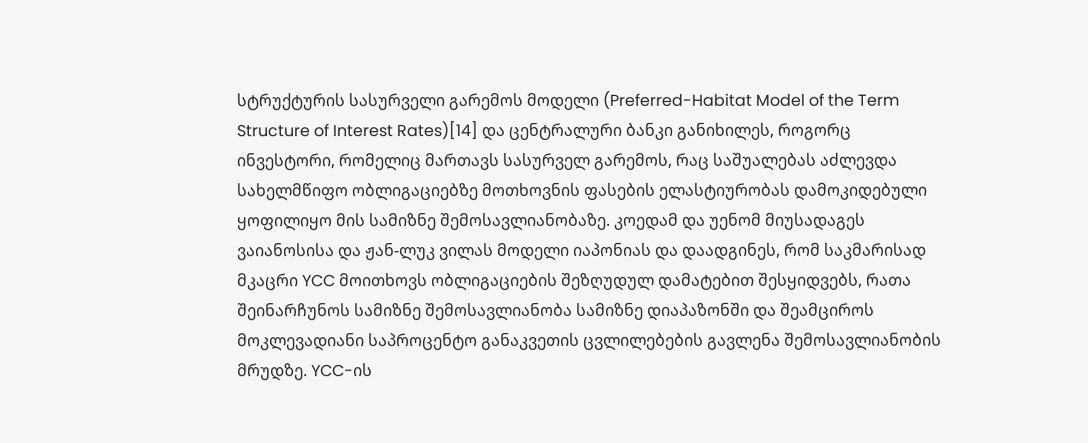სტრუქტურის სასურველი გარემოს მოდელი (Preferred-Habitat Model of the Term Structure of Interest Rates)[14] და ცენტრალური ბანკი განიხილეს, როგორც ინვესტორი, რომელიც მართავს სასურველ გარემოს, რაც საშუალებას აძლევდა სახელმწიფო ობლიგაციებზე მოთხოვნის ფასების ელასტიურობას დამოკიდებული ყოფილიყო მის სამიზნე შემოსავლიანობაზე. კოედამ და უენომ მიუსადაგეს ვაიანოსისა და ჟან-ლუკ ვილას მოდელი იაპონიას და დაადგინეს, რომ საკმარისად მკაცრი YCC მოითხოვს ობლიგაციების შეზღუდულ დამატებით შესყიდვებს, რათა შეინარჩუნოს სამიზნე შემოსავლიანობა სამიზნე დიაპაზონში და შეამციროს მოკლევადიანი საპროცენტო განაკვეთის ცვლილებების გავლენა შემოსავლიანობის მრუდზე. YCC-ის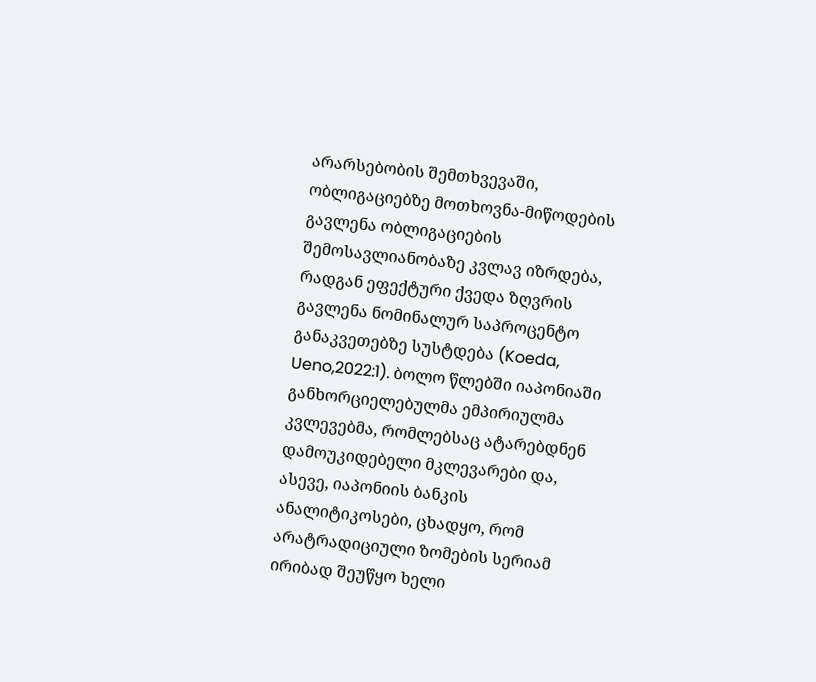არარსებობის შემთხვევაში, ობლიგაციებზე მოთხოვნა-მიწოდების გავლენა ობლიგაციების შემოსავლიანობაზე კვლავ იზრდება, რადგან ეფექტური ქვედა ზღვრის გავლენა ნომინალურ საპროცენტო განაკვეთებზე სუსტდება (Koeda, Ueno,2022:1). ბოლო წლებში იაპონიაში განხორციელებულმა ემპირიულმა კვლევებმა, რომლებსაც ატარებდნენ დამოუკიდებელი მკლევარები და, ასევე, იაპონიის ბანკის ანალიტიკოსები, ცხადყო, რომ არატრადიციული ზომების სერიამ ირიბად შეუწყო ხელი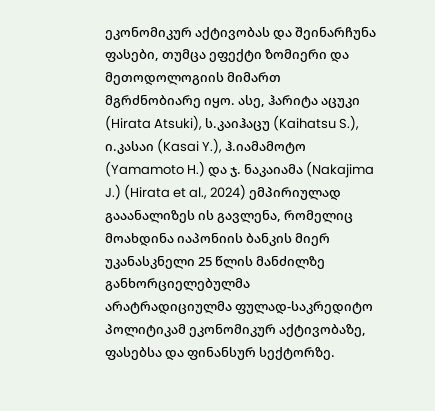ეკონომიკურ აქტივობას და შეინარჩუნა ფასები, თუმცა ეფექტი ზომიერი და მეთოდოლოგიის მიმართ მგრძნობიარე იყო. ასე, ჰარიტა აცუკი (Hirata Atsuki), ს.კაიჰაცუ (Kaihatsu S.), ი.კასაი (Kasai Y.), ჰ.იამამოტო (Yamamoto H.) და ჯ. ნაკაიამა (Nakajima J.) (Hirata et al., 2024) ემპირიულად გააანალიზეს ის გავლენა, რომელიც მოახდინა იაპონიის ბანკის მიერ უკანასკნელი 25 წლის მანძილზე განხორციელებულმა არატრადიციულმა ფულად-საკრედიტო პოლიტიკამ ეკონომიკურ აქტივობაზე, ფასებსა და ფინანსურ სექტორზე.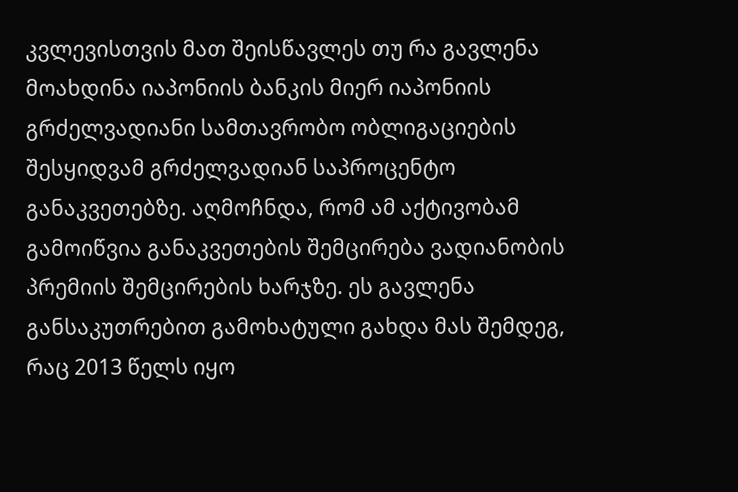კვლევისთვის მათ შეისწავლეს თუ რა გავლენა მოახდინა იაპონიის ბანკის მიერ იაპონიის გრძელვადიანი სამთავრობო ობლიგაციების შესყიდვამ გრძელვადიან საპროცენტო განაკვეთებზე. აღმოჩნდა, რომ ამ აქტივობამ გამოიწვია განაკვეთების შემცირება ვადიანობის პრემიის შემცირების ხარჯზე. ეს გავლენა განსაკუთრებით გამოხატული გახდა მას შემდეგ, რაც 2013 წელს იყო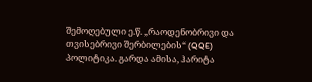შემოღებული ე.წ. „რაოდენობრივი და თვისებრივი შერბილების“ (QQE) პოლიტიკა. გარდა ამისა, ჰარიტა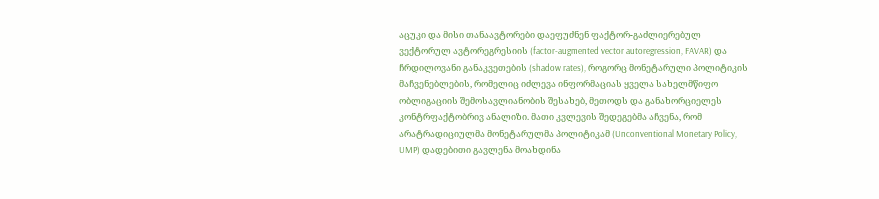აცუკი და მისი თანაავტორები დაეფუძნენ ფაქტორ-გაძლიერებულ ვექტორულ ავტორეგრესიის (factor-augmented vector autoregression, FAVAR) და ჩრდილოვანი განაკვეთების (shadow rates), როგორც მონეტარული პოლიტიკის მაჩვენებლების, რომელიც იძლევა ინფორმაციას ყველა სახელმწიფო ობლიგაციის შემოსავლიანობის შესახებ, მეთოდს და განახორციელეს კონტრფაქტობრივ ანალიზი. მათი კვლევის შედეგებმა აჩვენა, რომ არატრადიციულმა მონეტარულმა პოლიტიკამ (Unconventional Monetary Policy, UMP) დადებითი გავლენა მოახდინა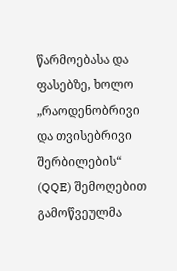წარმოებასა და ფასებზე, ხოლო „რაოდენობრივი და თვისებრივი შერბილების“ (QQE) შემოღებით გამოწვეულმა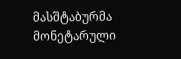მასშტაბურმა მონეტარული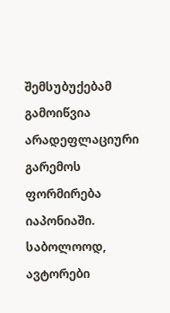შემსუბუქებამ გამოიწვია არადეფლაციური გარემოს ფორმირება იაპონიაში. საბოლოოდ, ავტორები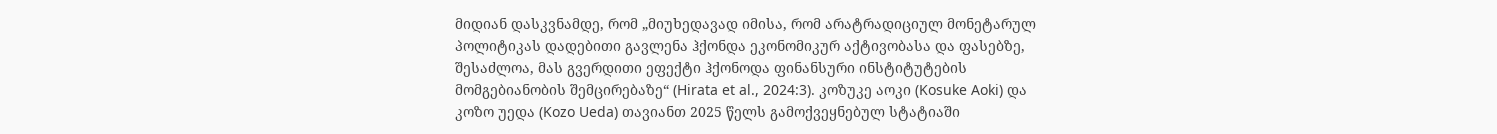მიდიან დასკვნამდე, რომ „მიუხედავად იმისა, რომ არატრადიციულ მონეტარულ პოლიტიკას დადებითი გავლენა ჰქონდა ეკონომიკურ აქტივობასა და ფასებზე, შესაძლოა, მას გვერდითი ეფექტი ჰქონოდა ფინანსური ინსტიტუტების მომგებიანობის შემცირებაზე“ (Hirata et al., 2024:3). კოზუკე აოკი (Kosuke Aoki) და კოზო უედა (Kozo Ueda) თავიანთ 2025 წელს გამოქვეყნებულ სტატიაში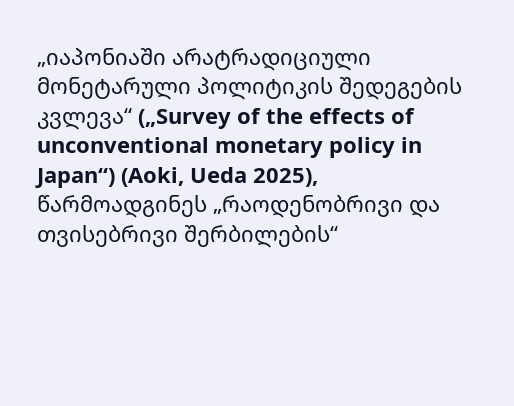„იაპონიაში არატრადიციული მონეტარული პოლიტიკის შედეგების კვლევა“ („Survey of the effects of unconventional monetary policy in Japan“) (Aoki, Ueda 2025), წარმოადგინეს „რაოდენობრივი და თვისებრივი შერბილების“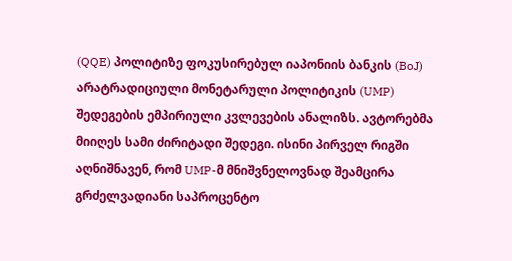(QQE) პოლიტიზე ფოკუსირებულ იაპონიის ბანკის (BoJ) არატრადიციული მონეტარული პოლიტიკის (UMP) შედეგების ემპირიული კვლევების ანალიზს. ავტორებმა მიიღეს სამი ძირიტადი შედეგი. ისინი პირველ რიგში აღნიშნავენ, რომ UMP-მ მნიშვნელოვნად შეამცირა გრძელვადიანი საპროცენტო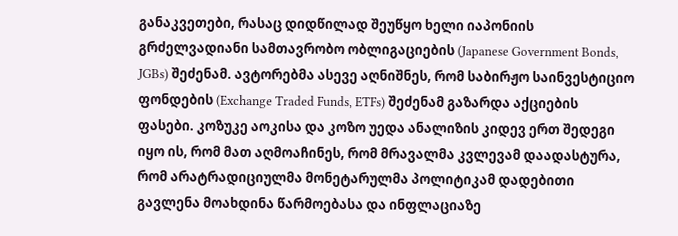განაკვეთები, რასაც დიდწილად შეუწყო ხელი იაპონიის გრძელვადიანი სამთავრობო ობლიგაციების (Japanese Government Bonds, JGBs) შეძენამ. ავტორებმა ასევე აღნიშნეს, რომ საბირჟო საინვესტიციო ფონდების (Exchange Traded Funds, ETFs) შეძენამ გაზარდა აქციების ფასები. კოზუკე აოკისა და კოზო უედა ანალიზის კიდევ ერთ შედეგი იყო ის, რომ მათ აღმოაჩინეს, რომ მრავალმა კვლევამ დაადასტურა, რომ არატრადიციულმა მონეტარულმა პოლიტიკამ დადებითი გავლენა მოახდინა წარმოებასა და ინფლაციაზე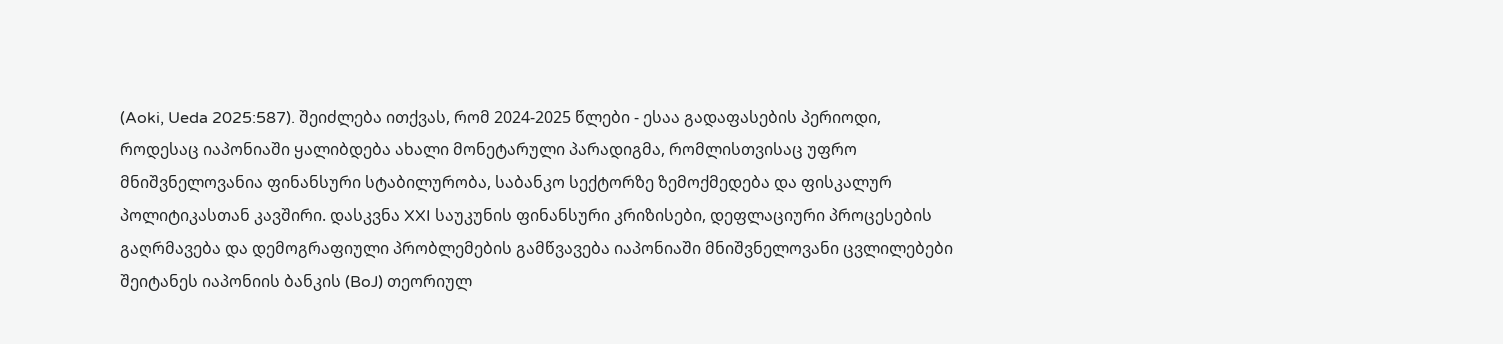(Aoki, Ueda 2025:587). შეიძლება ითქვას, რომ 2024-2025 წლები - ესაა გადაფასების პერიოდი, როდესაც იაპონიაში ყალიბდება ახალი მონეტარული პარადიგმა, რომლისთვისაც უფრო მნიშვნელოვანია ფინანსური სტაბილურობა, საბანკო სექტორზე ზემოქმედება და ფისკალურ პოლიტიკასთან კავშირი. დასკვნა XXI საუკუნის ფინანსური კრიზისები, დეფლაციური პროცესების გაღრმავება და დემოგრაფიული პრობლემების გამწვავება იაპონიაში მნიშვნელოვანი ცვლილებები შეიტანეს იაპონიის ბანკის (BoJ) თეორიულ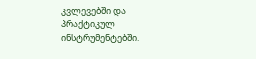კვლევებში და პრაქტიკულ ინსტრუმენტებში.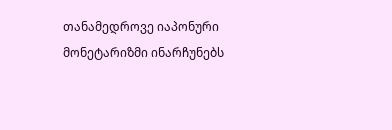თანამედროვე იაპონური მონეტარიზმი ინარჩუნებს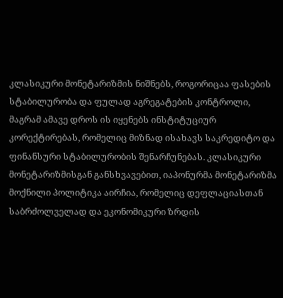კლასიკური მონეტარიზმის ნიშნებს, როგორიცაა ფასების სტაბილურობა და ფულად აგრეგატების კონტროლი, მაგრამ ამავე დროს ის იყენებს ინსტიტუციურ კორექტირებას, რომელიც მიზნად ისახავს საკრედიტო და ფინანსური სტაბილურობის შენარჩუნებას. კლასიკური მონეტარიზმისგან განსხვავებით, იაპონურმა მონეტარიზმა მოქნილი პოლიტიკა აირჩია, რომელიც დეფლაციასთან საბრძოლველად და ეკონომიკური ზრდის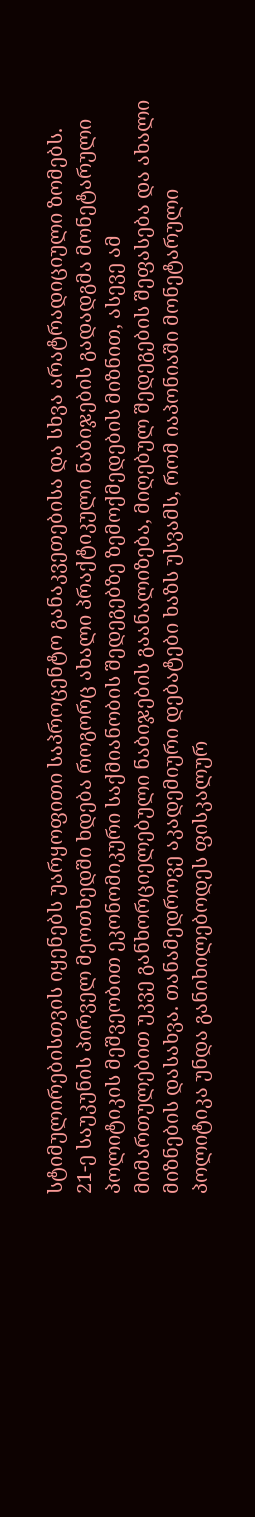სტიმულირებისთვის იყენებს უარყოფითი საპროცენტო განაკვეთებისა და სხვა არატრადიციული ზომებს. 21-ე საუკუნის პირველ მეოთხედში ხდება როგორც ახალი პრაქტიკული ნაბიჯების გადადგმა მონეტარული პოლიტიკის მეშვეობით ეკონომიკური საქმიანობის შედეგებზე ზემოქმედების მიზნით, ასევე ამ მიმართულებით უკვე განხორციელებული ნაბიჯების გაანალიზება, მიღებულ შედეგების შეფასება და ახალი მიზნების დასახვა. თანამედროვე აკადემიური დებატები ხაზს უსვამს, რომ იაპონიაში მონეტარული პოლიტიკა უნდა განიხილებოდეს ფისკალურ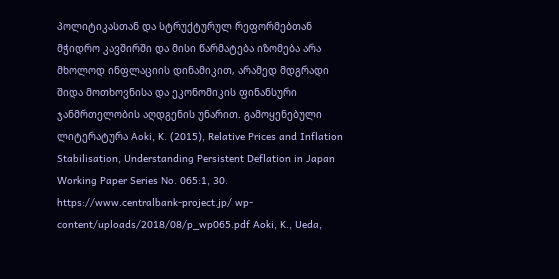პოლიტიკასთან და სტრუქტურულ რეფორმებთან მჭიდრო კავშირში და მისი წარმატება იზომება არა მხოლოდ ინფლაციის დინამიკით, არამედ მდგრადი შიდა მოთხოვნისა და ეკონომიკის ფინანსური ჯანმრთელობის აღდგენის უნარით. გამოყენებული ლიტერატურა Aoki, K. (2015), Relative Prices and Inflation Stabilisation, Understanding Persistent Deflation in Japan Working Paper Series No. 065:1, 30. https://www.centralbank-project.jp/ wp-content/uploads/2018/08/p_wp065.pdf Aoki, K., Ueda,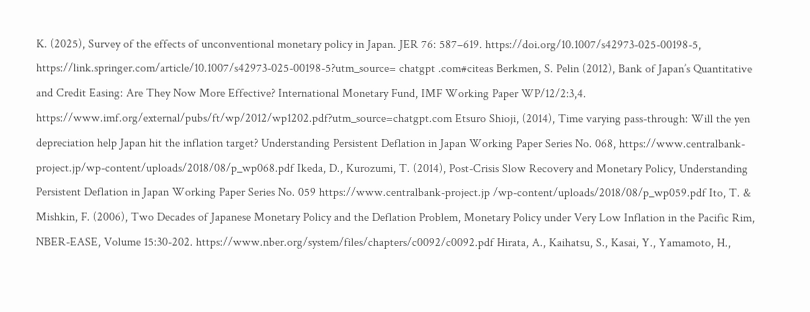K. (2025), Survey of the effects of unconventional monetary policy in Japan. JER 76: 587–619. https://doi.org/10.1007/s42973-025-00198-5, https://link.springer.com/article/10.1007/s42973-025-00198-5?utm_source= chatgpt .com#citeas Berkmen, S. Pelin (2012), Bank of Japan’s Quantitative and Credit Easing: Are They Now More Effective? International Monetary Fund, IMF Working Paper WP/12/2:3,4. https://www.imf.org/external/pubs/ft/wp/2012/wp1202.pdf?utm_source=chatgpt.com Etsuro Shioji, (2014), Time varying pass-through: Will the yen depreciation help Japan hit the inflation target? Understanding Persistent Deflation in Japan Working Paper Series No. 068, https://www.centralbank-project.jp/wp-content/uploads/2018/08/p_wp068.pdf Ikeda, D., Kurozumi, T. (2014), Post-Crisis Slow Recovery and Monetary Policy, Understanding Persistent Deflation in Japan Working Paper Series No. 059 https://www.centralbank-project.jp /wp-content/uploads/2018/08/p_wp059.pdf Ito, T. & Mishkin, F. (2006), Two Decades of Japanese Monetary Policy and the Deflation Problem, Monetary Policy under Very Low Inflation in the Pacific Rim, NBER-EASE, Volume 15:30-202. https://www.nber.org/system/files/chapters/c0092/c0092.pdf Hirata, A., Kaihatsu, S., Kasai, Y., Yamamoto, H.,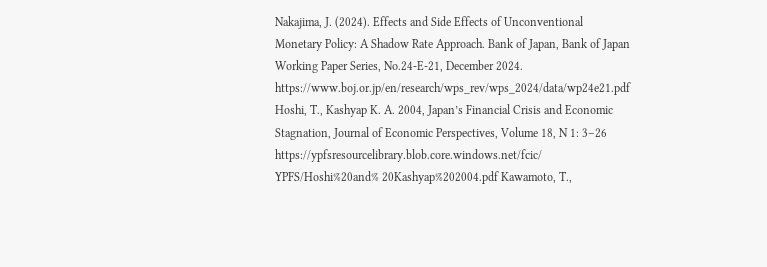Nakajima, J. (2024). Effects and Side Effects of Unconventional Monetary Policy: A Shadow Rate Approach. Bank of Japan, Bank of Japan Working Paper Series, No.24-E-21, December 2024. https://www.boj.or.jp/en/research/wps_rev/wps_2024/data/wp24e21.pdf Hoshi, T., Kashyap K. A. 2004, Japan’s Financial Crisis and Economic Stagnation, Journal of Economic Perspectives, Volume 18, N 1: 3–26 https://ypfsresourcelibrary.blob.core.windows.net/fcic/ YPFS/Hoshi%20and% 20Kashyap%202004.pdf Kawamoto, T.,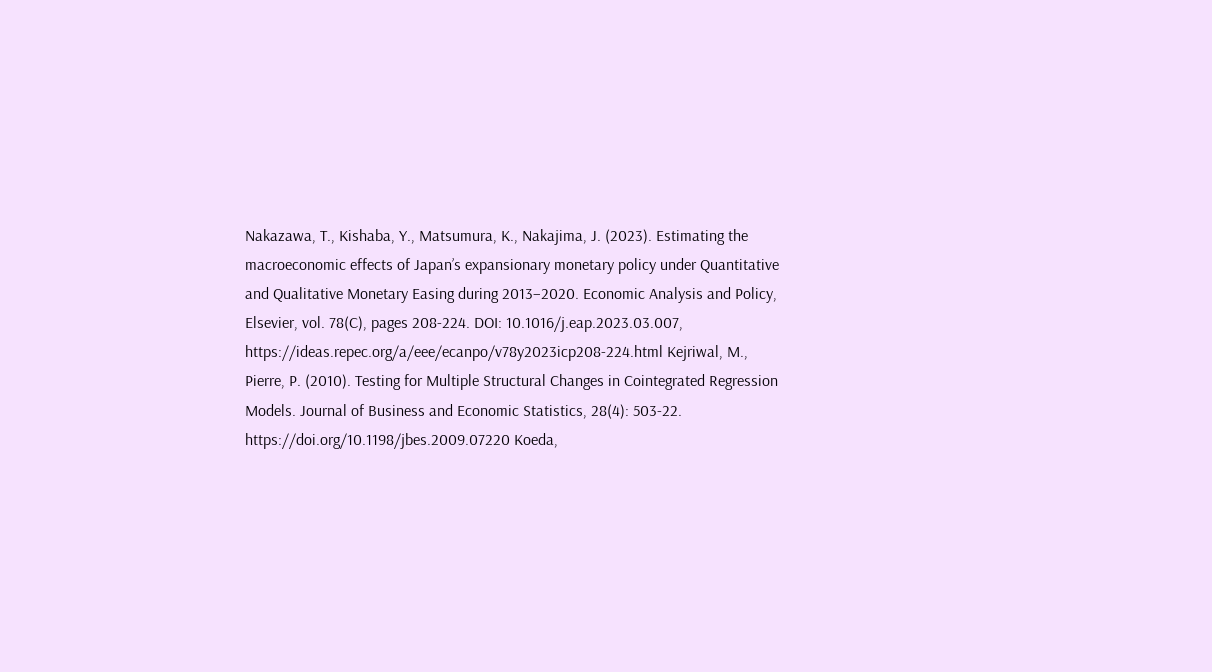Nakazawa, T., Kishaba, Y., Matsumura, K., Nakajima, J. (2023). Estimating the macroeconomic effects of Japan’s expansionary monetary policy under Quantitative and Qualitative Monetary Easing during 2013–2020. Economic Analysis and Policy, Elsevier, vol. 78(C), pages 208-224. DOI: 10.1016/j.eap.2023.03.007, https://ideas.repec.org/a/eee/ecanpo/v78y2023icp208-224.html Kejriwal, M., Pierre, P. (2010). Testing for Multiple Structural Changes in Cointegrated Regression Models. Journal of Business and Economic Statistics, 28(4): 503-22. https://doi.org/10.1198/jbes.2009.07220 Koeda,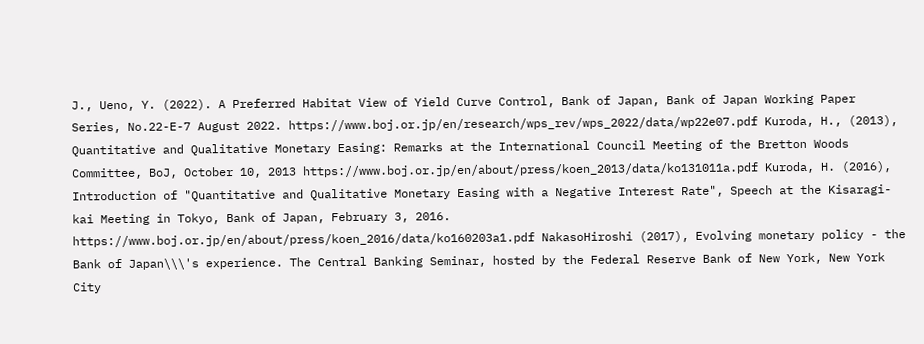J., Ueno, Y. (2022). A Preferred Habitat View of Yield Curve Control, Bank of Japan, Bank of Japan Working Paper Series, No.22-E-7 August 2022. https://www.boj.or.jp/en/research/wps_rev/wps_2022/data/wp22e07.pdf Kuroda, H., (2013), Quantitative and Qualitative Monetary Easing: Remarks at the International Council Meeting of the Bretton Woods Committee, BoJ, October 10, 2013 https://www.boj.or.jp/en/about/press/koen_2013/data/ko131011a.pdf Kuroda, H. (2016), Introduction of "Quantitative and Qualitative Monetary Easing with a Negative Interest Rate", Speech at the Kisaragi-kai Meeting in Tokyo, Bank of Japan, February 3, 2016. https://www.boj.or.jp/en/about/press/koen_2016/data/ko160203a1.pdf NakasoHiroshi (2017), Evolving monetary policy - the Bank of Japan\\\'s experience. The Central Banking Seminar, hosted by the Federal Reserve Bank of New York, New York City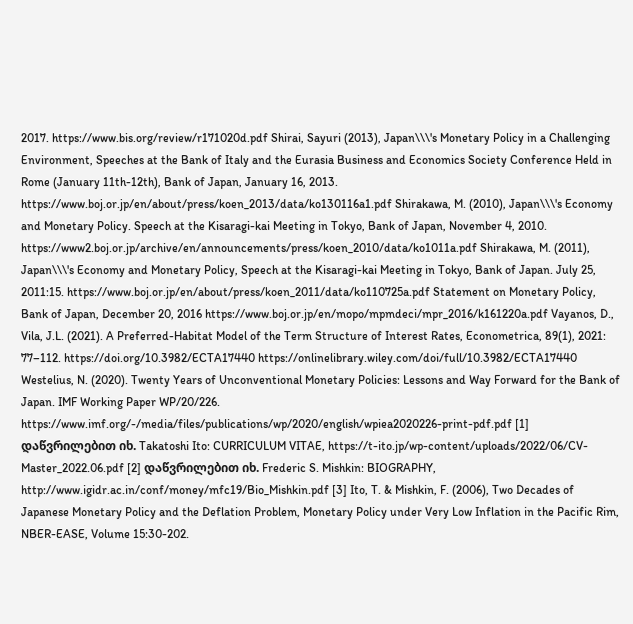2017. https://www.bis.org/review/r171020d.pdf Shirai, Sayuri (2013), Japan\\\'s Monetary Policy in a Challenging Environment, Speeches at the Bank of Italy and the Eurasia Business and Economics Society Conference Held in Rome (January 11th-12th), Bank of Japan, January 16, 2013. https://www.boj.or.jp/en/about/press/koen_2013/data/ko130116a1.pdf Shirakawa, M. (2010), Japan\\\'s Economy and Monetary Policy. Speech at the Kisaragi-kai Meeting in Tokyo, Bank of Japan, November 4, 2010. https://www2.boj.or.jp/archive/en/announcements/press/koen_2010/data/ko1011a.pdf Shirakawa, M. (2011), Japan\\\'s Economy and Monetary Policy, Speech at the Kisaragi-kai Meeting in Tokyo, Bank of Japan. July 25, 2011:15. https://www.boj.or.jp/en/about/press/koen_2011/data/ko110725a.pdf Statement on Monetary Policy, Bank of Japan, December 20, 2016 https://www.boj.or.jp/en/mopo/mpmdeci/mpr_2016/k161220a.pdf Vayanos, D., Vila, J.L. (2021). A Preferred-Habitat Model of the Term Structure of Interest Rates, Econometrica, 89(1), 2021: 77–112. https://doi.org/10.3982/ECTA17440 https://onlinelibrary.wiley.com/doi/full/10.3982/ECTA17440 Westelius, N. (2020). Twenty Years of Unconventional Monetary Policies: Lessons and Way Forward for the Bank of Japan. IMF Working Paper WP/20/226. https://www.imf.org/-/media/files/publications/wp/2020/english/wpiea2020226-print-pdf.pdf [1] დაწვრილებით იხ. Takatoshi Ito: CURRICULUM VITAE, https://t-ito.jp/wp-content/uploads/2022/06/CV-Master_2022.06.pdf [2] დაწვრილებით იხ. Frederic S. Mishkin: BIOGRAPHY, http://www.igidr.ac.in/conf/money/mfc19/Bio_Mishkin.pdf [3] Ito, T. & Mishkin, F. (2006), Two Decades of Japanese Monetary Policy and the Deflation Problem, Monetary Policy under Very Low Inflation in the Pacific Rim, NBER-EASE, Volume 15:30-202.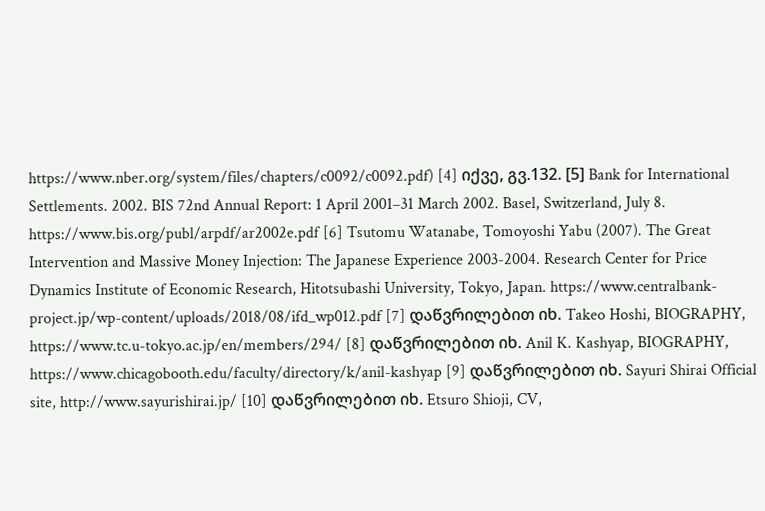https://www.nber.org/system/files/chapters/c0092/c0092.pdf) [4] იქვე, გვ.132. [5] Bank for International Settlements. 2002. BIS 72nd Annual Report: 1 April 2001–31 March 2002. Basel, Switzerland, July 8. https://www.bis.org/publ/arpdf/ar2002e.pdf [6] Tsutomu Watanabe, Tomoyoshi Yabu (2007). The Great Intervention and Massive Money Injection: The Japanese Experience 2003-2004. Research Center for Price Dynamics Institute of Economic Research, Hitotsubashi University, Tokyo, Japan. https://www.centralbank-project.jp/wp-content/uploads/2018/08/ifd_wp012.pdf [7] დაწვრილებით იხ. Takeo Hoshi, BIOGRAPHY, https://www.tc.u-tokyo.ac.jp/en/members/294/ [8] დაწვრილებით იხ. Anil K. Kashyap, BIOGRAPHY, https://www.chicagobooth.edu/faculty/directory/k/anil-kashyap [9] დაწვრილებით იხ. Sayuri Shirai Official site, http://www.sayurishirai.jp/ [10] დაწვრილებით იხ. Etsuro Shioji, CV,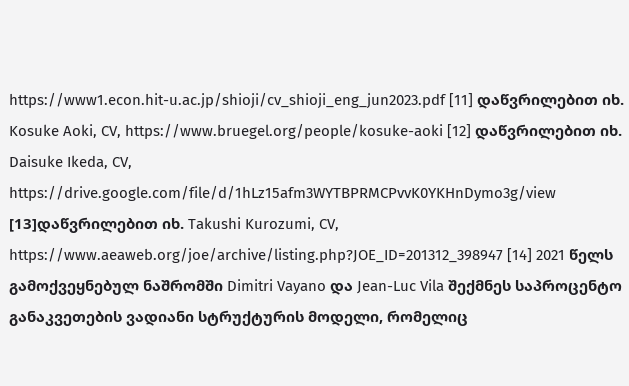https://www1.econ.hit-u.ac.jp/shioji/cv_shioji_eng_jun2023.pdf [11] დაწვრილებით იხ. Kosuke Aoki, CV, https://www.bruegel.org/people/kosuke-aoki [12] დაწვრილებით იხ. Daisuke Ikeda, CV, https://drive.google.com/file/d/1hLz15afm3WYTBPRMCPvvK0YKHnDymo3g/view [13]დაწვრილებით იხ. Takushi Kurozumi, CV, https://www.aeaweb.org/joe/archive/listing.php?JOE_ID=201312_398947 [14] 2021 წელს გამოქვეყნებულ ნაშრომში Dimitri Vayano და Jean-Luc Vila შექმნეს საპროცენტო განაკვეთების ვადიანი სტრუქტურის მოდელი, რომელიც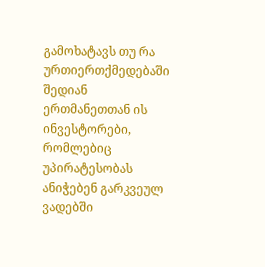გამოხატავს თუ რა ურთიერთქმედებაში შედიან ერთმანეთთან ის ინვესტორები, რომლებიც უპირატესობას ანიჭებენ გარკვეულ ვადებში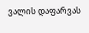ვალის დაფარვას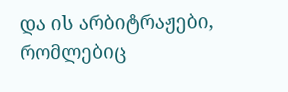და ის არბიტრაჟები, რომლებიც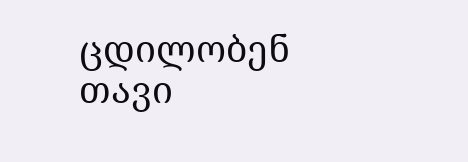ცდილობენ თავი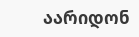აარიდონ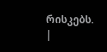რისკებს.
|